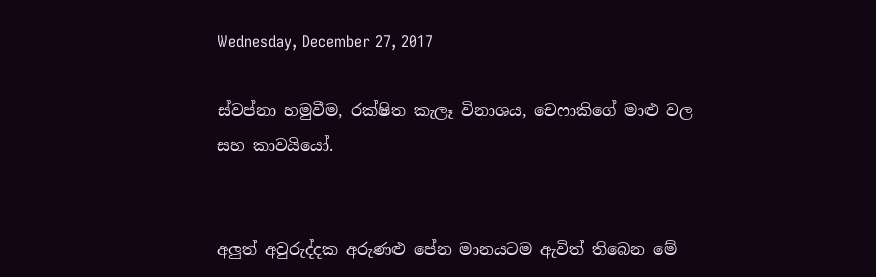Wednesday, December 27, 2017

ස්වප්නා හමුවීම, රක්ෂිත කැලෑ විනාශය, චෙෆාකිගේ මාළු වල සහ කාවයියෝ.


අලුත් අවුරුද්දක අරුණළු පේන මානයටම ඇවිත් තිබෙන මේ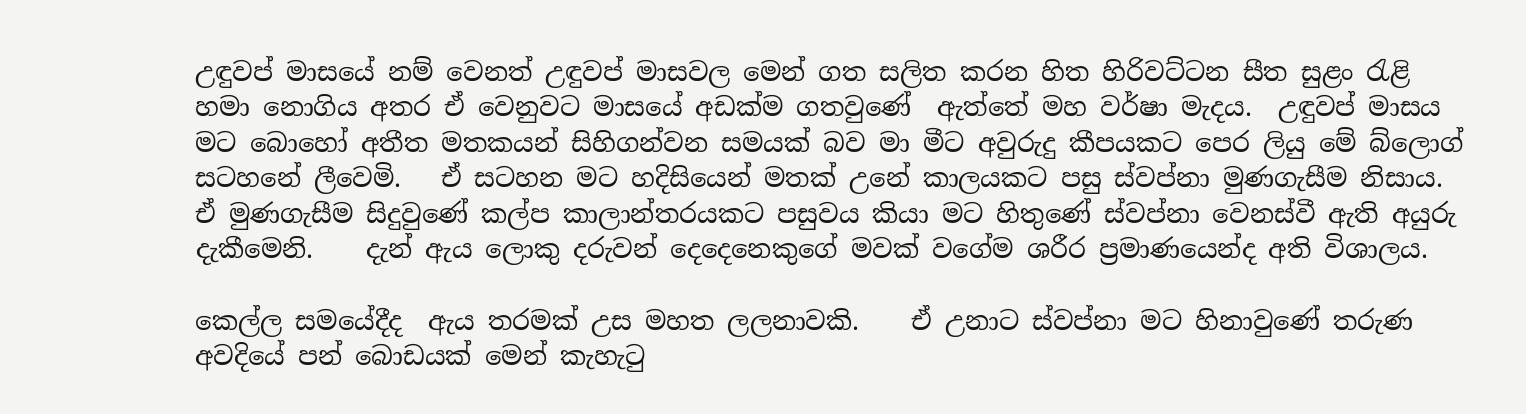උඳුවප් මාසයේ නම් වෙනත් උඳුවප් මාසවල මෙන් ගත සලිත කරන හිත හිරිවට්ටන සීත සුළං රැළි හමා නොගිය අතර ඒ වෙනුවට මාසයේ අඩක්ම ගතවුණේ  ඇත්තේ මහ වර්ෂා මැදය.  උඳුවප් මාසය මට බොහෝ අතීත මතකයන් සිහිගන්වන සමයක් බව මා මීට අවුරුදු කීපයකට පෙර ලියු මේ බ්ලොග් සටහනේ ලීවෙමි.   ඒ සටහන මට හදිසියෙන් මතක් උනේ කාලයකට පසු ස්වප්නා මුණගැසීම නිසාය.    ඒ මුණගැසීම සිදුවුණේ කල්ප කාලාන්තරයකට පසුවය කියා මට හිතුණේ ස්වප්නා වෙනස්වී ඇති අයුරු දැකීමෙනි.    දැන් ඇය ලොකු දරුවන් දෙදෙනෙකුගේ මවක් වගේම ශරීර ප්‍රමාණයෙන්ද අති විශාලය.

කෙල්ල සමයේදීද  ඇය තරමක් උස මහත ලලනාවකි.    ඒ උනාට ස්වප්නා මට හිනාවුණේ තරුණ අවදියේ පන් බොඩයක් මෙන් කැහැටු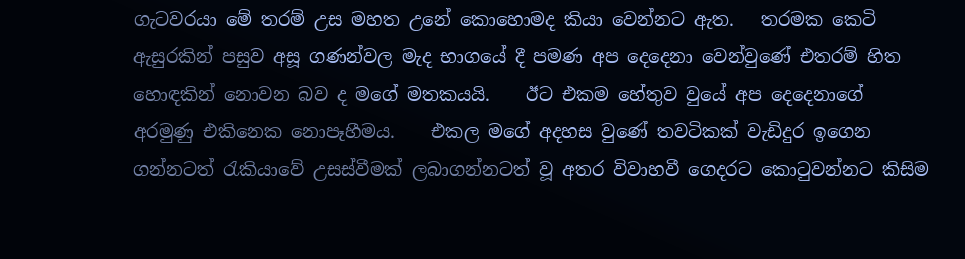ගැටවරයා මේ තරම් උස මහත උනේ කොහොමද කියා වෙන්නට ඇත.   තරමක කෙටි ඇසුරකින් පසුව අසූ ගණන්වල මැද භාගයේ දී පමණ අප දෙදෙනා වෙන්වුණේ එතරම් හිත හොඳකින් නොවන බව ද මගේ මතකයයි.    ඊට එකම හේතුව වුයේ අප දෙදෙනාගේ අරමුණු එකිනෙක නොපෑහීමය.    එකල මගේ අදහස වුණේ තවටිකක් වැඩිදුර ඉගෙන ගන්නටත් රැකියාවේ උසස්වීමක් ලබාගන්නටත් වූ අතර විවාහවී ගෙදරට කොටුවන්නට කිසිම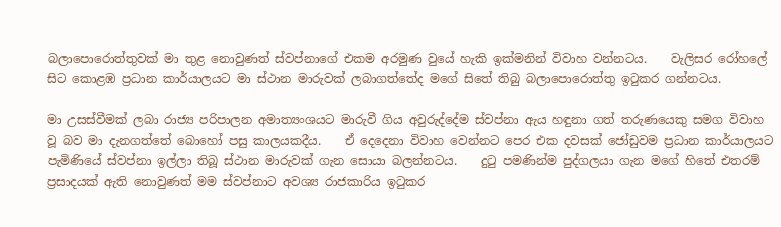බලාපොරොත්තුවක් මා තුළ නොවුණත් ස්වප්නාගේ එකම අරමුණ වුයේ හැකි ඉක්මනින් විවාහ වන්නටය.    වැලිසර රෝහලේ සිට කොළඹ ප්‍රධාන කාර්යාලයට මා ස්ථාන මාරුවක් ලබාගත්තේද මගේ සිතේ තිබු බලාපොරොත්තු ඉටුකර ගන්නටය.

මා උසස්වීමක් ලබා රාජ්‍ය පරිපාලන අමාත්‍යංශයට මාරුවී ගිය අවුරුද්දේම ස්වප්නා ඇය හඳුනා ගත් තරුණයෙකු සමග විවාහ වූ බව මා දැනගත්තේ බොහෝ පසු කාලයකදීය.    ඒ දෙදෙනා විවාහ වෙන්නට පෙර එක දවසක් ජෝඩුවම ප්‍රධාන කාර්යාලයට පැමිණියේ ස්වප්නා ඉල්ලා තිබූ ස්ථාන මාරුවක් ගැන සොයා බලන්නටය.    දුටු පමණින්ම පුද්ගලයා ගැන මගේ හිතේ එතරම් ප්‍රසාදයක් ඇති නොවුණත් මම ස්වප්නාට අවශ්‍ය රාජකාරිය ඉටුකර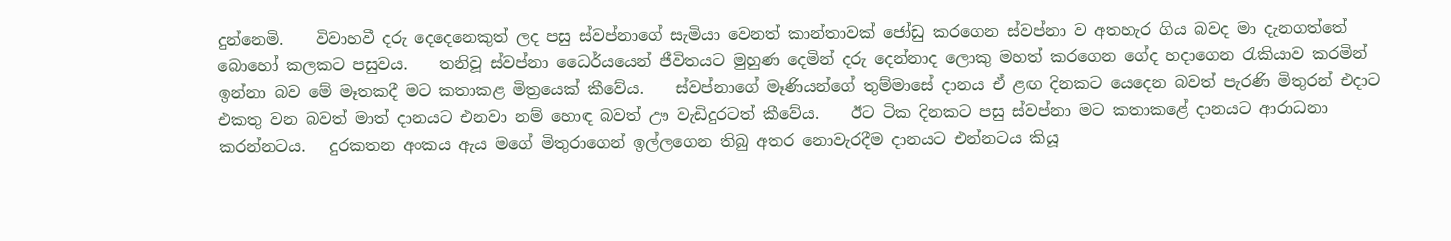දුන්නෙමි.    විවාහවී දරු දෙදෙනෙකුත් ලද පසු ස්වප්නාගේ සැමියා වෙනත් කාන්තාවක් ජෝඩු කරගෙන ස්වප්නා ව අතහැර ගිය බවද මා දැනගත්තේ බොහෝ කලකට පසුවය.    තනිවූ ස්වප්නා ධෛර්යයෙන් ජීවිතයට මුහුණ දෙමින් දරු දෙන්නාද ලොකු මහත් කරගෙන ගේද හදාගෙන රැකියාව කරමින් ඉන්නා බව මේ මෑතකදී මට කතාකළ මිත්‍රයෙක් කීවේය.    ස්වප්නාගේ මෑණියන්ගේ තුම්මාසේ දානය ඒ ළඟ දිනකට යෙදෙන බවත් පැරණි මිතුරන් එදාට එකතු වන බවත් මාත් දානයට එනවා නම් හොඳ බවත් ඌ වැඩිදුරටත් කීවේය.    ඊට ටික දිනකට පසු ස්වප්නා මට කතාකළේ දානයට ආරාධනා කරන්නටය.   දුරකතන අංකය ඇය මගේ මිතුරාගෙන් ඉල්ලගෙන තිබු අතර නොවැරදීම දානයට එන්නටය කියූ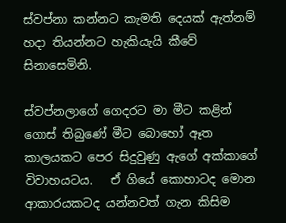ස්වප්නා කන්නට කැමති දෙයක් ඇත්නම් හදා තියන්නට හැකියැයි කීවේ සිනාසෙමිනි.

ස්වප්නලාගේ ගෙදරට මා මීට කළින් ගොස් තිබුණේ මීට බොහෝ ඈත කාලයකට පෙර සිදුවුණු ඇගේ අක්කාගේ විවාහයටය.   ඒ ගියේ කොහාටද මොන ආකාරයකටද යන්නවත් ගැන කිසිම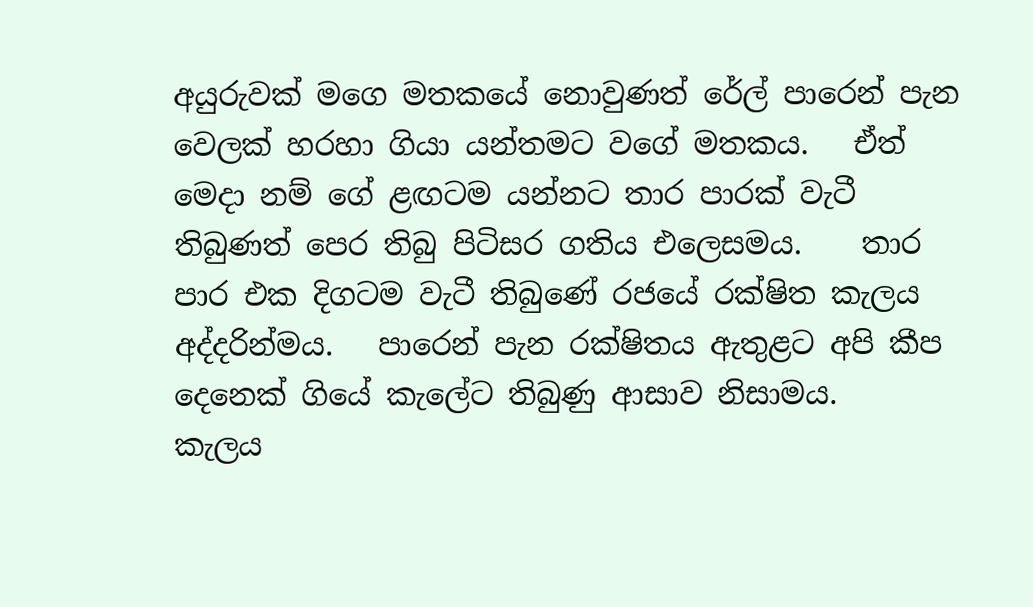අයුරුවක් මගෙ මතකයේ නොවුණත් රේල් පාරෙන් පැන වෙලක් හරහා ගියා යන්තමට වගේ මතකය.   ඒත් මෙදා නම් ගේ ළඟටම යන්නට තාර පාරක් වැටී තිබුණත් පෙර තිබු පිටිසර ගතිය එලෙසමය.    තාර පාර එක දිගටම වැටී තිබුණේ රජයේ රක්ෂිත කැලය අද්දරින්මය.   පාරෙන් පැන රක්ෂිතය ඇතුළට අපි කීප දෙනෙක් ගියේ කැලේට තිබුණු ආසාව නිසාමය.    කැලය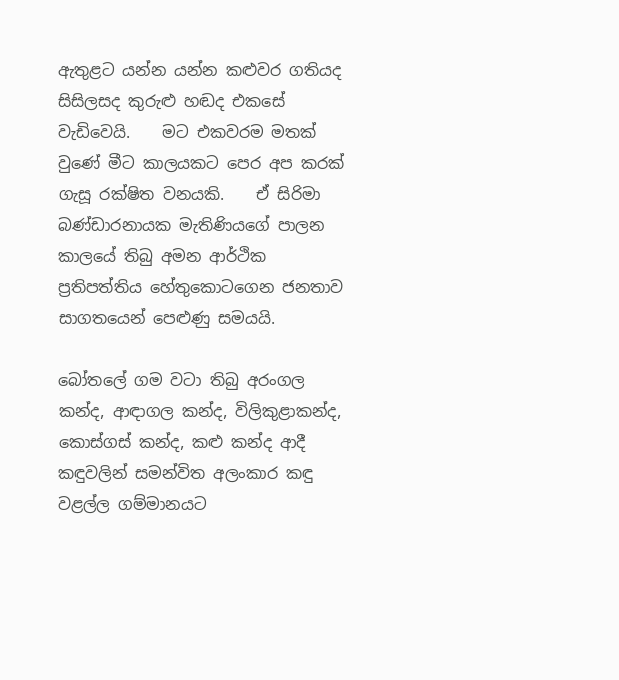ඇතුළට යන්න යන්න කළුවර ගතියද සිසිලසද කුරුළු හඬද එකසේ වැඩිවෙයි.    මට එකවරම මතක් වුණේ මීට කාලයකට පෙර අප කරක් ගැසූ රක්ෂිත වනයකි.    ඒ සිරිමා බණ්ඩාරනායක මැතිණියගේ පාලන කාලයේ තිබු අමන ආර්ථික ප්‍රතිපත්තිය හේතුකොටගෙන ජනතාව සාගතයෙන් පෙළුණු සමයයි.

බෝතලේ ගම වටා තිබු අරංගල කන්ද, ආඳාගල කන්ද, විලිකුළාකන්ද, කොස්ගස් කන්ද, කළු කන්ද ආදී කඳුවලින් සමන්විත අලංකාර කඳු වළල්ල ගම්මානයට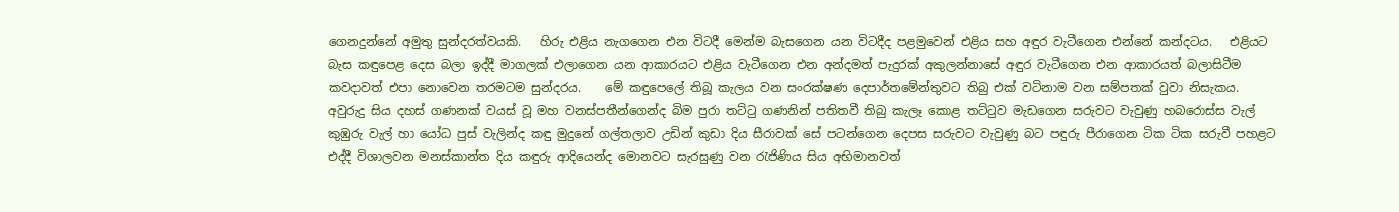ගෙනදුන්නේ අමුතු සුන්දරත්වයකි.   හිරු එළිය නැගගෙන එන විටදී මෙන්ම බැසගෙන යන විටදීද පළමුවෙන් එළිය සහ අඳුර වැටීගෙන එන්නේ කන්දටය.   එළියට බැස කඳුපෙළ දෙස බලා ඉද්දී මාගලක් එලාගෙන යන ආකාරයට එළිය වැටීගෙන එන අන්දමත් පැදුරක් අකුලන්නාසේ අඳුර වැටීගෙන එන ආකාරයත් බලාසිටීම කවදාවත් එපා නොවෙන තරමටම සුන්දරය.    මේ කඳුපෙලේ තිබූ කැලය වන සංරක්ෂණ දෙපාර්තමේන්තුවට තිබු එක් වටිනාම වන සම්පතක් වුවා නිසැකය.     අවුරුදු සිය දහස් ගණනක් වයස් වූ මහ වනස්පතීන්ගෙන්ද බිම පුරා තට්ටු ගණනින් පතිතවී තිබු කැලෑ කොළ තට්ටුව මැඩගෙන සරුවට වැවුණු හබරොස්ස වැල් කුඹුරු වැල් හා යෝධ පුස් වැලින්ද කඳු මුදුනේ ගල්තලාව උඩින් කුඩා දිය සීරාවක් සේ පටන්ගෙන දෙපස සරුවට වැවුණු බට පඳුරු පීරාගෙන ටික ටික සරුවී පහළට එද්දී විශාලවන මනස්කාන්ත දිය කඳුරු ආදියෙන්ද මොනවට සැරසුණු වන රැජිණිය සිය අභිමානවත්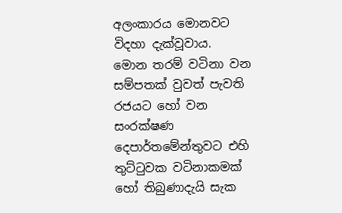අලංකාරය මොනවට විදහා දැක්වූවාය.    මොන තරම් වටිනා වන සම්පතක් වුවත් පැවති රජයට හෝ වන සංරක්ෂණ දෙපාර්තමේන්තුවට එහි තුට්ටුවක වටිනාකමක් හෝ තිබුණාදැයි සැක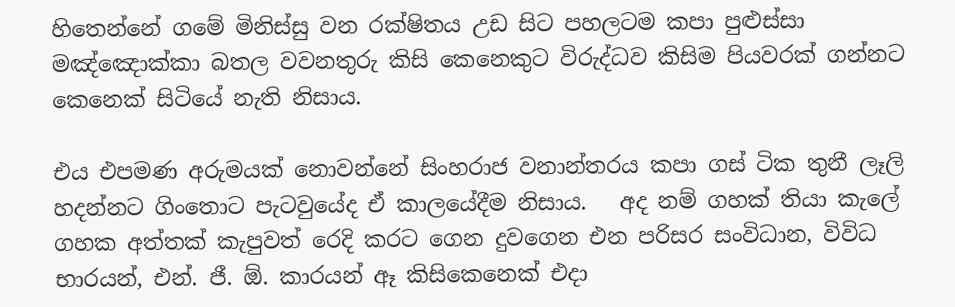හිතෙන්නේ ගමේ මිනිස්සු වන රක්ෂිතය උඩ සිට පහලටම කපා පුළුස්සා මඤ්ඤොක්කා බතල වවනතුරු කිසි කෙනෙකුට විරුද්ධව කිසිම පියවරක් ගන්නට කෙනෙක් සිටියේ නැති නිසාය.

එය එපමණ අරුමයක් නොවන්නේ සිංහරාජ වනාන්තරය කපා ගස් ටික තුනී ලෑලි හදන්නට ගිංතොට පැටවුයේද ඒ කාලයේදීම නිසාය.   අද නම් ගහක් තියා කැලේ ගහක අත්තක් කැපුවත් රෙදි කරට ගෙන දුවගෙන එන පරිසර සංවිධාන, විවිධ භාරයන්, එන්. ජී. ඕ. කාරයන් ඈ කිසිකෙනෙක් එදා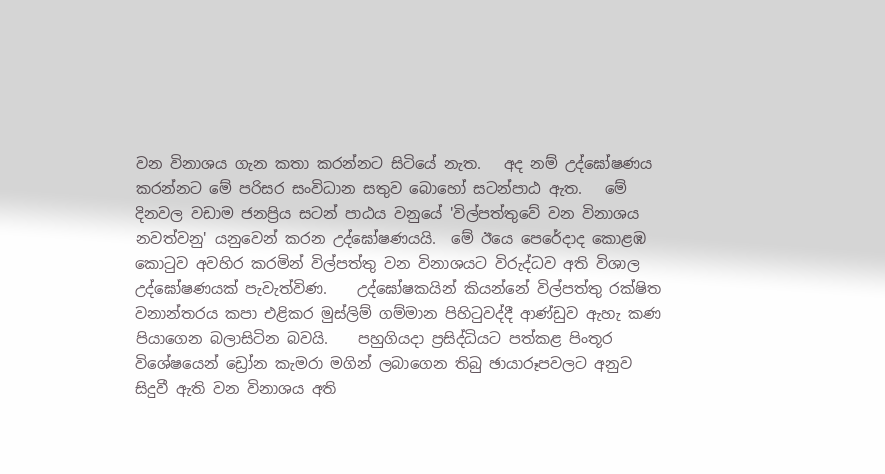වන විනාශය ගැන කතා කරන්නට සිටියේ නැත.   අද නම් උද්ඝෝෂණය කරන්නට මේ පරිසර සංවිධාන සතුව බොහෝ සටන්පාඨ ඇත.   මේ දිනවල වඩාම ජනප්‍රිය සටන් පාඨය වනුයේ 'විල්පත්තුවේ වන විනාශය නවත්වනු' යනුවෙන් කරන උද්ඝෝෂණයයි.  මේ ඊයෙ පෙරේදාද කොළඹ කොටුව අවහිර කරමින් විල්පත්තු වන විනාශයට විරුද්ධව අති විශාල උද්ඝෝෂණයක් පැවැත්විණ.    උද්ඝෝෂකයින් කියන්නේ විල්පත්තු රක්ෂිත වනාන්තරය කපා එළිකර මුස්ලිම් ගම්මාන පිහිටුවද්දී ආණ්ඩුව ඇහැ කණ පියාගෙන බලාසිටින බවයි.    පහුගියදා ප්‍රසිද්ධියට පත්කළ පිංතූර විශේෂයෙන් ඩ්‍රෝන කැමරා මගින් ලබාගෙන තිබු ඡායාරූපවලට අනුව සිදුවී ඇති වන විනාශය අති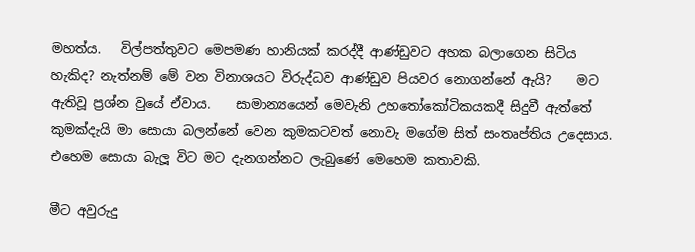මහත්ය.   විල්පත්තුවට මෙපමණ හානියක් කරද්දී ආණ්ඩුවට අහක බලාගෙන සිටිය හැකිද? නැත්නම් මේ වන විනාශයට විරුද්ධව ආණ්ඩුව පියවර නොගන්නේ ඇයි?    මට ඇතිවූ ප්‍රශ්න වුයේ ඒවාය.    සාමාන්‍යයෙන් මෙවැනි උහතෝකෝටිකයකදී සිදුවී ඇත්තේ කුමක්දැයි මා සොයා බලන්නේ වෙන කුමකටවත් නොවැ මගේම සිත් සංතෘප්තිය උදෙසාය.    එහෙම සොයා බැලූ විට මට දැනගන්නට ලැබුණේ මෙහෙම කතාවකි.

මීට අවුරුදු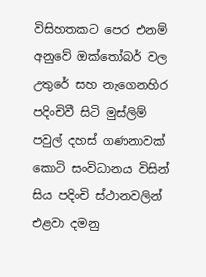විසිහතකට පෙර එනම් අනුවේ ඔක්තෝබර් වල උතුරේ සහ නැගෙනහිර පදිංචිවී සිටි මුස්ලිම් පවුල් දහස් ගණනාවක් කොටි සංවිධානය විසින් සිය පදිංචි ස්ථානවලින් එළවා දමනු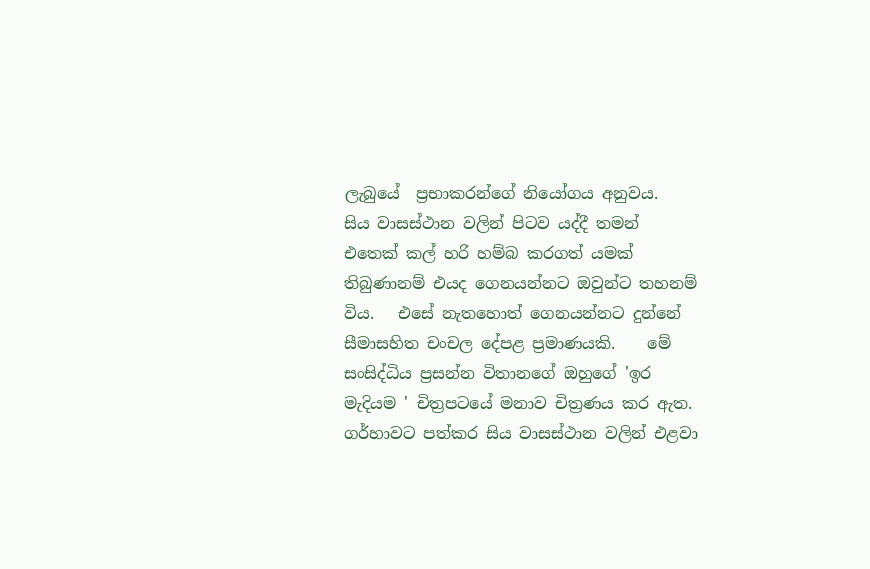ලැබුයේ  ප්‍රභාකරන්ගේ නියෝගය අනුවය.    සිය වාසස්ථාන වලින් පිටව යද්දී තමන් එතෙක් කල් හරි හම්බ කරගත් යමක් තිබුණානම් එයද ගෙනයන්නට ඔවුන්ට තහනම් විය.   එසේ නැතහොත් ගෙනයන්නට දුන්නේ සීමාසහිත චංචල දේපළ ප්‍රමාණයකි.    මේ සංසිද්ධිය ප්‍රසන්න විතානගේ ඔහුගේ 'ඉර මැදියම ' චිත්‍රපටයේ මනාව චිත්‍රණය කර ඇත.     ගර්හාවට පත්කර සිය වාසස්ථාන වලින් එළවා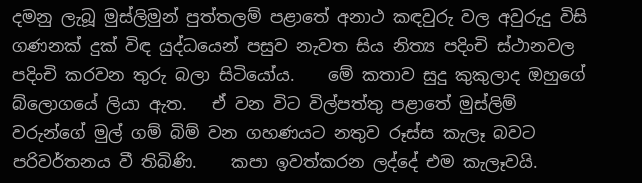දමනු ලැබූ මුස්ලිමුන් පුත්තලම් පළාතේ අනාථ කඳවුරු වල අවුරුදු විසි ගණනක් දුක් විඳ යුද්ධයෙන් පසුව නැවත සිය නිත්‍ය පදිංචි ස්ථානවල පදිංචි කරවන තුරු බලා සිටියෝය.    මේ කතාව සුදු කුකුලාද ඔහුගේ බ්ලොගයේ ලියා ඇත.   ඒ වන විට විල්පත්තු පළාතේ මුස්ලිම් වරුන්ගේ මුල් ගම් බිම් වන ගහණයට නතුව රූස්ස කැලෑ බවට පරිවර්තනය වී තිබිණි.    කපා ඉවත්කරන ලද්දේ එම කැලෑවයි.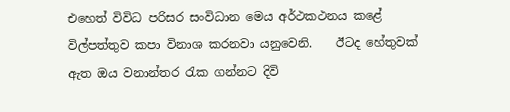එහෙත් විවිධ පරිසර සංවිධාන මෙය අර්ථකථනය කළේ විල්පත්තුව කපා විනාශ කරනවා යනුවෙනි.    ඊටද හේතුවක් ඇත ඔය වනාන්තර රැක ගන්නට දිවි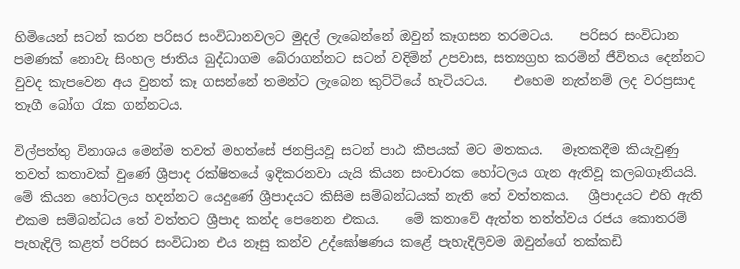හිමියෙන් සටන් කරන පරිසර සංවිධානවලට මුදල් ලැබෙන්නේ ඔවුන් කෑගසන තරමටය.    පරිසර සංවිධාන පමණක් නොවැ සිංහල ජාතිය බුද්ධාගම බේරාගන්නට සටන් වදිමින් උපවාස, සත්‍යග්‍රහ කරමින් ජීවිතය දෙන්නට වුවද කැපවෙන අය වුනත් කෑ ගසන්නේ තමන්ට ලැබෙන කුට්ටියේ හැටියටය.    එහෙම නැත්නම් ලද වරප්‍රසාද තෑගී බෝග රැක ගන්නටය.

විල්පත්තු විනාශය මෙන්ම තවත් මහත්සේ ජනප්‍රියවූ සටන් පාඨ කීපයක් මට මතකය.   මෑතකදීම කියැවුණු තවත් කතාවක් වුණේ ශ්‍රීපාද රක්ෂිතයේ ඉදිකරනවා යැයි කියන සංචාරක හෝටලය ගැන ඇතිවූ කලබගෑනියයි.   මේ කියන හෝටලය හදන්නට යෙදුණේ ශ්‍රීපාදයට කිසිම සම්බන්ධයක් නැති තේ වත්තකය.   ශ්‍රීපාදයට එහි ඇති එකම සම්බන්ධය තේ වත්තට ශ්‍රීපාද කන්ද පෙනෙන එකය.    මේ කතාවේ ඇත්ත තත්ත්වය රජය කොතරම් පැහැදිලි කළත් පරිසර සංවිධාන එය නෑසු කන්ව උද්ඝෝෂණය කළේ පැහැදිලිවම ඔවුන්ගේ තක්කඩි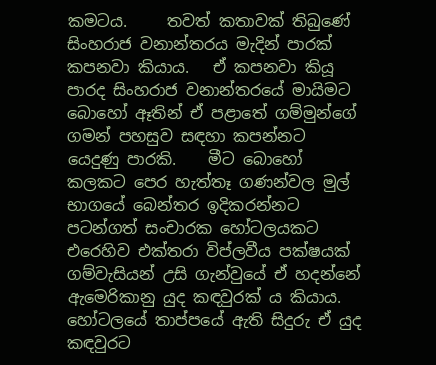කමටය.     තවත් කතාවක් තිබුණේ සිංහරාජ වනාන්තරය මැදින් පාරක් කපනවා කියාය.   ඒ කපනවා කියූ පාරද සිංහරාජ වනාන්තරයේ මායිමට බොහෝ ඈතින් ඒ පළාතේ ගම්මුන්ගේ ගමන් පහසුව සඳහා කපන්නට යෙදුණු පාරකි.    මීට බොහෝ කලකට පෙර හැත්තෑ ගණන්වල මුල් භාගයේ බෙන්තර ඉදිකරන්නට පටන්ගත් සංචාරක හෝටලයකට එරෙහිව එක්තරා විප්ලවීය පක්ෂයක් ගම්වැසියන් උසි ගැන්වුයේ ඒ හදන්නේ ඇමෙරිකානු යුද කඳවුරක් ය කියාය.    හෝටලයේ තාප්පයේ ඇති සිදුරු ඒ යුද කඳවුරට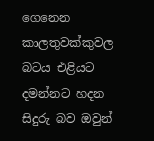ගෙනෙන කාලතුවක්කුවල බටය එළියට දමන්නට හදන සිදුරු බව ඔවුන්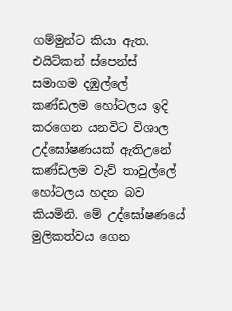ගම්මුන්ට කියා ඇත.    එයිට්කන් ස්පෙන්ස් සමාගම දඹුල්ලේ කණ්ඩලම හෝටලය ඉදි කරගෙන යනවිට විශාල උද්ඝෝෂණයක් ඇතිඋනේ  කණ්ඩලම වැව් තාවුල්ලේ හෝටලය හදන බව කියමිනි. මේ උද්ඝෝෂණයේ මුලිකත්වය ගෙන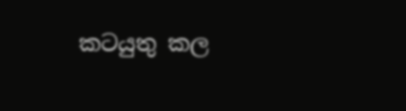කටයුතු කල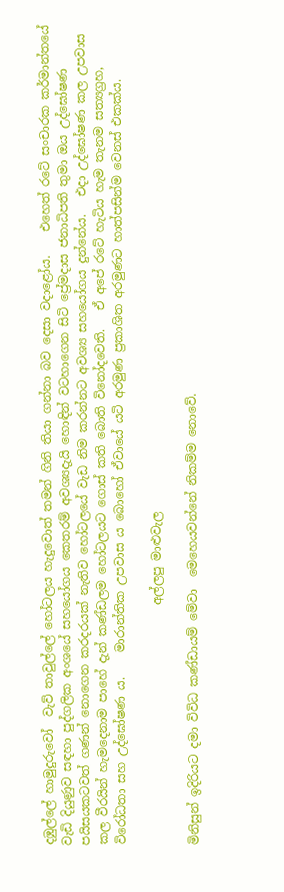දඹුල්ලේ හාමුදුරුවෝ  වැව් තාවුල්ලේ හෝටලය හැදුවොත් තමන් ගිනි තියා ගන්නා බව දෙසා වදාළෝය.    එහෙත් රටේ සංචාරක කර්මාන්තයේ වැඩි දියුණුව සඳහා පුද්ගලික අංශයේ සහයෝගය කෙතරම් අවශ්‍යදැයි හොඳින් වටහාගෙන සිටි ප්‍රේමදාස ජනාධිපති තුමා ඔය උද්ඝෝෂණ පයිසයකටවත් ගණන් නොගෙන කරදරයක් නැතිව හෝටලයේ වැඩ නිම කරන්නට අවශ්‍ය සහයෝගය දුන්නේය.   එදා උද්ඝෝෂණ කල උපවාස කල වීරයින් හැමදෙනාම පාහේ දැන් කණ්ඩලම හෝටලයට ගොස් කති බොති විනෝදවෙති.   ඒ අපේ රටේ හැටිය හැම තැනම සත්‍යග්‍රහ, විරෝධතා සහ උද්ඝෝෂණ ය.    මාරාන්තික උපවාස ය බොහෝ ඒවායේ යටි අරමුණ ප්‍රකාශිත අරමුණට හාත්පසින්ම වෙනස් එකක්ය.

                                        අල්ලපු මාළුවැල

මිනිසුන් ඉදිරියට දමා විවිධ කණ්ඩායම් මේවා  මෙහෙයවන්නේ නිකම්ම නොවේ.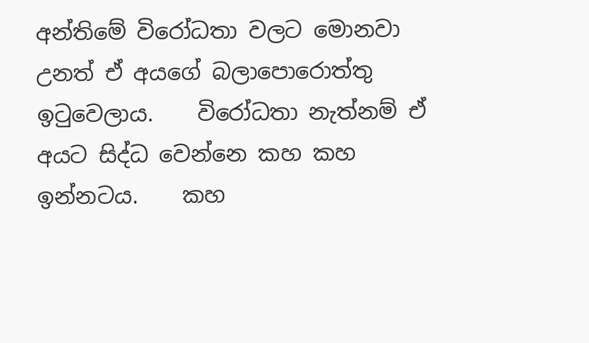අන්තිමේ විරෝධතා වලට මොනවා උනත් ඒ අයගේ බලාපොරොත්තු ඉටුවෙලාය.    විරෝධතා නැත්නම් ඒ අයට සිද්ධ වෙන්නෙ කහ කහ ඉන්නටය.    කහ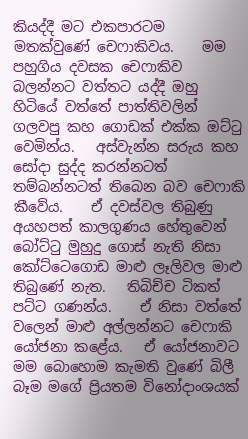කියද්දී මට එකපාරටම මතක්වුණේ චෙෆාකිවය.    මම පහුගිය දවසක චෙෆාකිව බලන්නට වත්තට යද්දී ඔහු හිටියේ වත්තේ පාත්තිවලින් ගලවපු කහ ගොඩක් එක්ක ඔට්ටු වෙමින්ය.   අස්වැන්න සරුය කහ සෝදා සුද්ද කරන්නටත් තම්බන්නටත් තිබෙන බව චෙෆාකි කීවේය.    ඒ දවස්වල තිබුණු අයහපත් කාලගුණය හේතුවෙන් බෝට්ටු මුහුදු ගොස් නැති නිසා කෝට්ටෙගොඩ මාළු ලෑලිවල මාළු තිබුණේ නැත.   තිබිච්ච ටිකත් පට්ට ගණන්ය.    ඒ නිසා වත්තේ වලෙන් මාළු අල්ලන්නට චෙෆාකි යෝජනා කළේය.   ඒ යෝජනාවට මම බොහොම කැමති වුණේ බිලී බෑම මගේ ප්‍රියතම විනෝදාංශයක්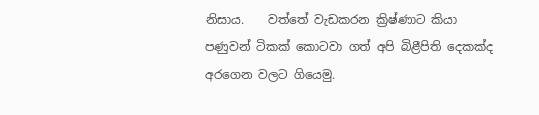නිසාය.    වත්තේ වැඩකරන ක්‍රිෂ්ණාට කියා පණුවන් ටිකක් කොටවා ගත් අපි බිළීපිති දෙකක්ද අරගෙන වලට ගියෙමු.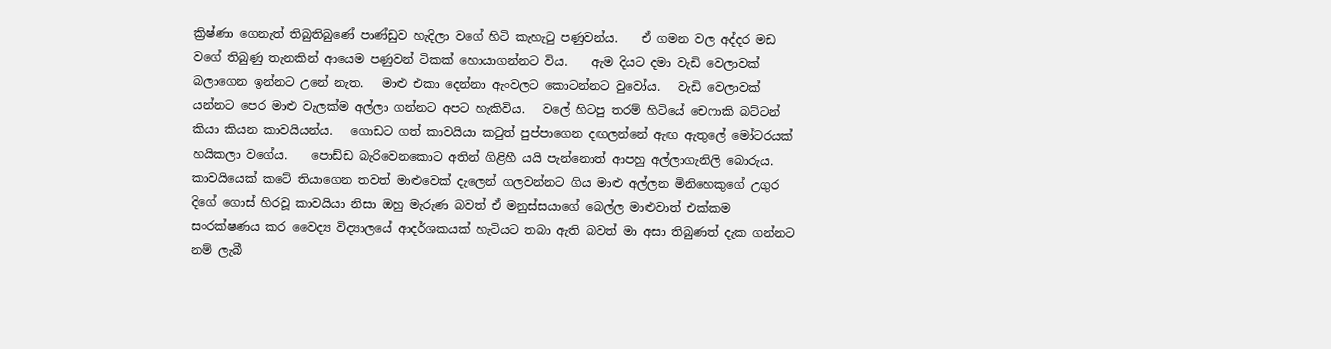ක්‍රිෂ්ණා ගෙනැත් තිබුතිබුණේ පාණ්ඩුව හැදිලා වගේ හිටි කැහැටු පණුවන්ය.    ඒ ගමන වල අද්දර මඩ වගේ තිබුණු තැනකින් ආයෙම පණුවන් ටිකක් හොයාගන්නට විය.    ඇම දියට දමා වැඩි වෙලාවක් බලාගෙන ඉන්නට උනේ නැත.   මාළු එකා දෙන්නා ඇංවලට කොටන්නට වුවෝය.   වැඩි වෙලාවක් යන්නට පෙර මාළු වැලක්ම අල්ලා ගන්නට අපට හැකිවිය.   වලේ හිටපු තරම් හිටියේ චෙෆාකි බට්ටන් කියා කියන කාවයියන්ය.   ගොඩට ගත් කාවයියා කටුත් පුප්පාගෙන දඟලන්නේ ඇඟ ඇතුලේ මෝටරයක් හයිකලා වගේය.    පොඩ්ඩ බැරිවෙනකොට අතින් ගිළිහී යයි පැන්නොත් ආපහු අල්ලාගැනිලි බොරුය.   කාවයියෙක් කටේ තියාගෙන තවත් මාළුවෙක් දැලෙන් ගලවන්නට ගිය මාළු අල්ලන මිනිහෙකුගේ උගුර දිගේ ගොස් හිරවූ කාවයියා නිසා ඔහු මැරුණ බවත් ඒ මනුස්සයාගේ බෙල්ල මාළුවාත් එක්කම සංරක්ෂණය කර වෛද්‍ය විද්‍යාලයේ ආදර්ශකයක් හැටියට තබා ඇති බවත් මා අසා තිබුණත් දැක ගන්නට නම් ලැබී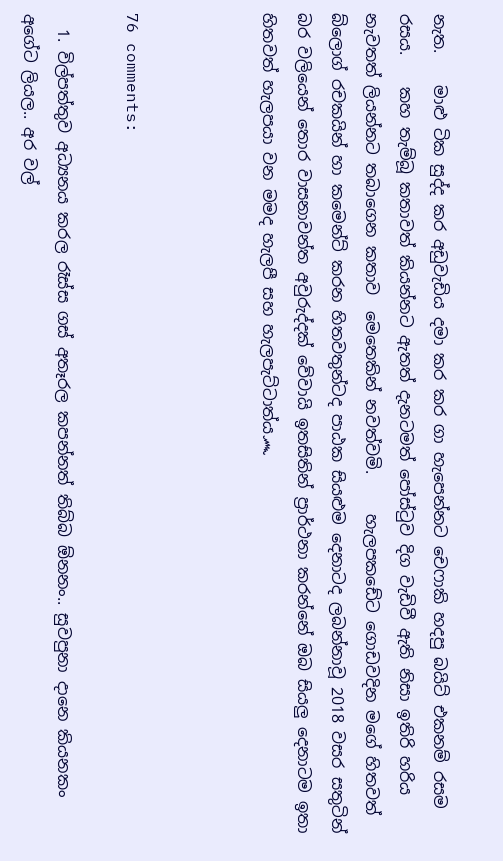නැත.    මාළු ටික සුද්ද කර අඩුවැඩිය දමා කර කර ගා හැපෙන්නට චෙෆාකි හදපු බයිට් එකනම් රසම රසය.    කහ තැම්බූ කතාවත් කියන්නට ඇතත් දැනටමත් පෝස්ටුව දිග වැඩිවී ඇති නිසා ඉතිරි හරිය නැවතත් ලියන්නට තබාගෙන කතාව  මෙතෙකින් නවත්වමි.     හැලපකඩේට ගොඩවදින මගේ හිතවත් බ්ලොග් රචකයින් හා කමෙන්ට් කරන හිතවතුන්ටද පාඨක සියළුම දෙනාටද ලබන්නාවූ 2018 වසර සතුටින් බර වලියෙන් තොර වාසනාවන්ත අවුරුද්දක් වේවායි ඉතසිතින් ප්‍රාර්ථනා කරන්නේ ඔබ සියලු දෙනාටම ඉතා හිතවත් හැලපයා වන මමද හැලපී සහ හැලපැට්ටාත්ය෴



76 comments:

  1. විල්පත්තුව අධ්‍යනය කරල රෑස්ස ගස් අතෑරල කපන්නත් තිබ්බ ඕනනං.. සුවපුනා දානෙ කියනකං අගේට ලියල.. අර වල්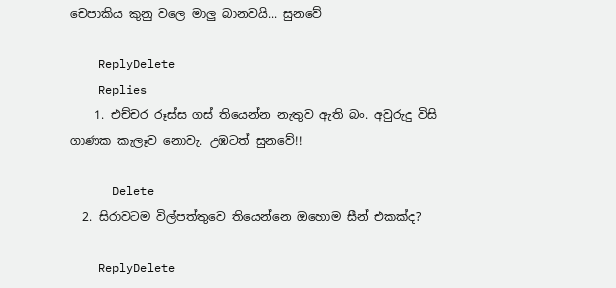චෙපාකිය කුනු වලෙ මාලු බානවයි... සුනවේ

    ReplyDelete
    Replies
    1. එච්චර රූස්ස ගස් තියෙන්න නැතුව ඇති බං. අවුරුදු විසි ගාණක කැලෑව නොවැ. උඹටත් සුනවේ!!

      Delete
  2. සිරාවටම විල්පත්තුවෙ තියෙන්නෙ ඔහොම සීන් එකක්ද?

    ReplyDelete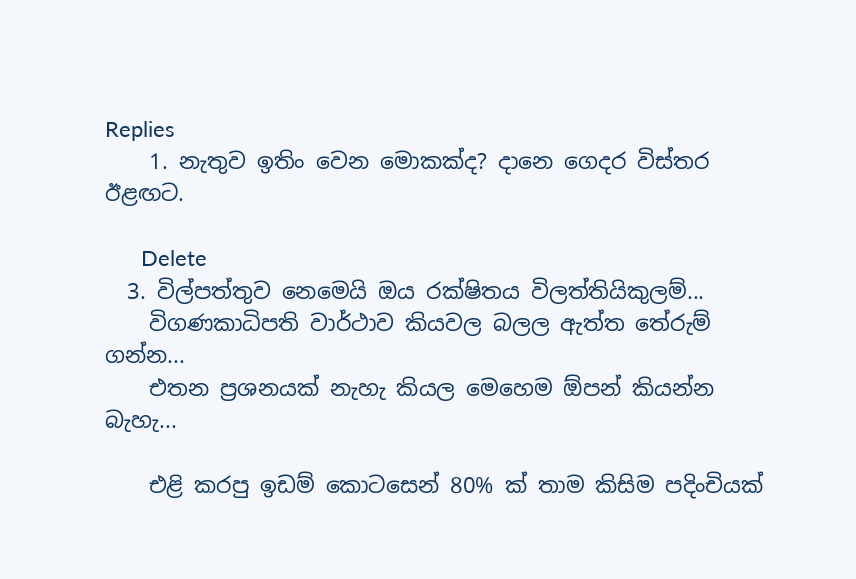Replies
    1. නැතුව ඉතිං වෙන මොකක්ද? දානෙ ගෙදර විස්තර ඊළඟට.

      Delete
  3. විල්පත්තුව නෙමෙයි ඔය රක්ෂිතය විලත්තියිකුලම්...
    විගණකාධිපති වාර්ථාව කියවල බලල ඇත්ත තේරුම් ගන්න...
    එතන ප්‍රශනයක් නැහැ කියල මෙහෙම ඕපන් කියන්න බැහැ...

    එළි කරපු ඉඩම් කොටසෙන් 80% ක් තාම කිසිම පදිංචියක්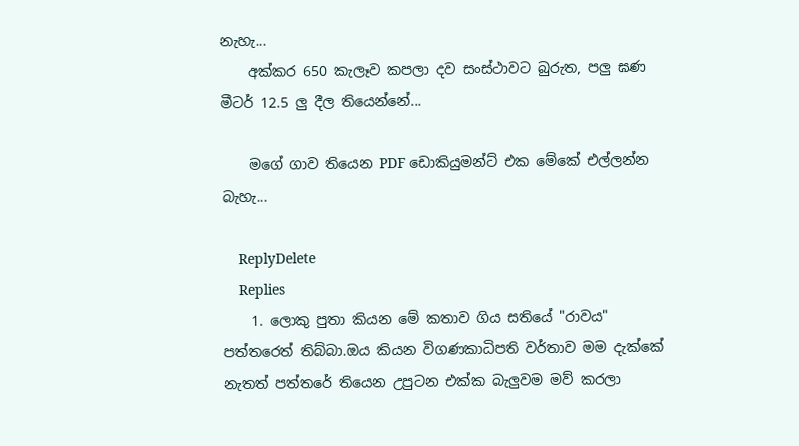නැහැ...
    අක්කර 650 කැලෑව කපලා දව සංස්ථාවට බුරුත, පලු ඝණ මීටර් 12.5 ලු දීල තියෙන්නේ...

    මගේ ගාව තියෙන PDF ඩොකියුමන්ට් එක මේකේ එල්ලන්න බැහැ...

    ReplyDelete
    Replies
    1. ලොකු පුතා කියන මේ කතාව ගිය සතියේ "රාවය" පත්තරෙත් තිබ්බා.ඔය කියන විගණකාධිපති වර්තාව මම දැක්කේ නැතත් පත්තරේ තියෙන උපුටන එක්ක බැලුවම මව් කරලා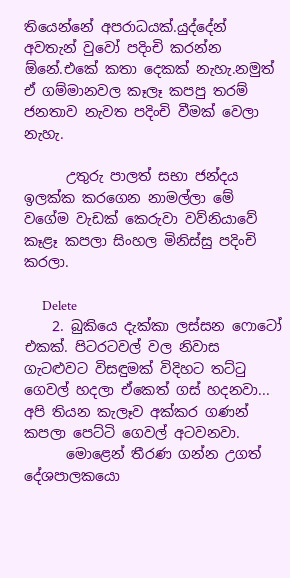තියෙන්නේ අපරාධයක්.යුද්දේන් අවතැන් වුවෝ පදිංචි කරන්න ඕනේ.එකේ කතා දෙකක් නැහැ.නමුත් ඒ ගම්මානවල කෑලෑ කපපු තරම් ජනතාව නැවත පදිංචි වීමක් වෙලා නැහැ.

      උතුරු පාලත් සභා ජන්දය ඉලක්ක කරගෙන නාමල්ලා මේ වගේම වැඩක් කෙරුවා වව්නියාවේ කෑළෑ කපලා සිංහල මිනිස්සු පදිංචි කරලා.

      Delete
    2. බුකියෙ දැක්කා ලස්සන ෆොටෝ එකක්. පිටරටවල් වල නිවාස ගැටළුවට විසඳුමක් විදිහට තට්ටු ගෙවල් හදලා ඒකෙත් ගස් හදනවා... අපි තියන කැලෑව අක්කර ගණන් කපලා පෙට්ටි ගෙවල් අටවනවා.
      මොළෙන් තීරණ ගන්න උගත් දේශපාලකයො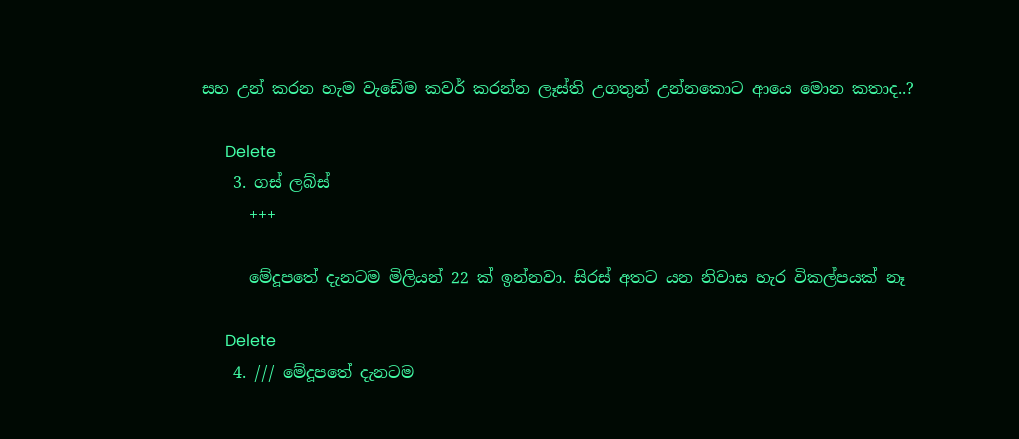සහ උන් කරන හැම වැඩේම කවර් කරන්න ලෑස්ති උගතුන් උන්නකොට ආයෙ මොන කතාද..?

      Delete
    3. ගස් ලබ්ස්
      +++

      මේදූපතේ දැනටම මිලියන් 22 ක් ඉන්නවා. සිරස් අතට යන නිවාස හැර විකල්පයක් නෑ

      Delete
    4. /// මේදූපතේ දැනටම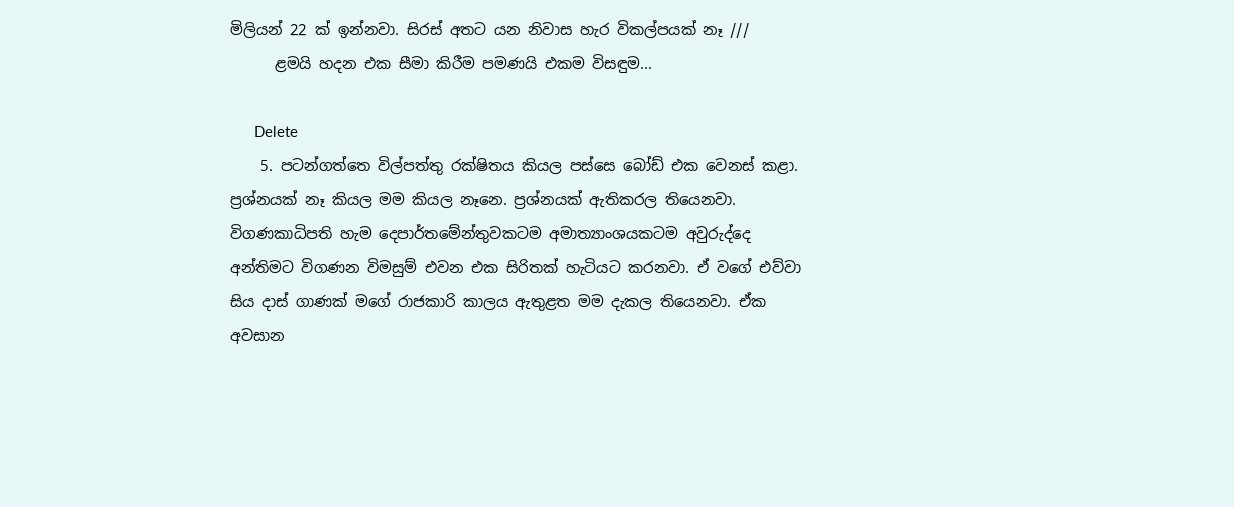මිලියන් 22 ක් ඉන්නවා. සිරස් අතට යන නිවාස හැර විකල්පයක් නෑ ///
      ළමයි හදන එක සීමා කිරීම පමණයි එකම විසඳුම...

      Delete
    5. පටන්ගත්තෙ විල්පත්තු රක්ෂිතය කියල පස්සෙ බෝඩ් එක වෙනස් කළා. ප්‍රශ්නයක් නෑ කියල මම කියල නෑනෙ. ප්‍රශ්නයක් ඇතිකරල තියෙනවා. විගණකාධිපති හැම දෙපාර්තමේන්තුවකටම අමාත්‍යාංශයකටම අවුරුද්දෙ අන්තිමට විගණන විමසුම් එවන එක සිරිතක් හැටියට කරනවා. ඒ වගේ එව්වා සිය දාස් ගාණක් මගේ රාජකාරි කාලය ඇතුළත මම දැකල තියෙනවා. ඒක අවසාන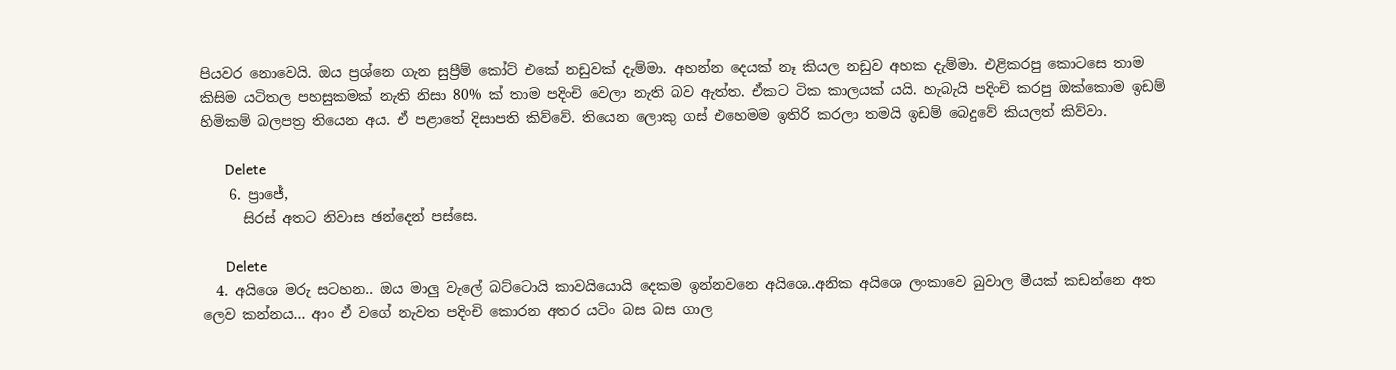පියවර නොවෙයි. ඔය ප්‍රශ්නෙ ගැන සුප්‍රීම් කෝට් එකේ නඩුවක් දැම්මා. අහන්න දෙයක් නෑ කියල නඩුව අහක දැම්මා. එළිකරපු කොටසෙ තාම කිසිම යටිතල පහසුකමක් නැති නිසා 80% ක් තාම පදිංචි වෙලා නැති බව ඇත්ත. ඒකට ටික කාලයක් යයි. හැබැයි පදිංචි කරපු ඔක්කොම ඉඩම් හිමිකම් බලපත්‍ර තියෙන අය. ඒ පළාතේ දිසාපති කිව්වේ. තියෙන ලොකු ගස් එහෙමම ඉතිරි කරලා තමයි ඉඩම් බෙදුවේ කියලත් කිව්වා.

      Delete
    6. ප්‍රාජේ,
      සිරස් අතට නිවාස ඡන්දෙන් පස්සෙ.

      Delete
  4. අයිශෙ මරු සටහන.. ඔය මාලු වැලේ බට්ටොයි කාවයියොයි දෙකම ඉන්නවනෙ අයිශෙ..අනික අයිශෙ ලංකාවෙ බුවාල මීයක් කඩන්නෙ අත ලෙව කන්නය... ආං ඒ වගේ නැවත පදිංචි කොරන අතර යටිං බස බස ගාල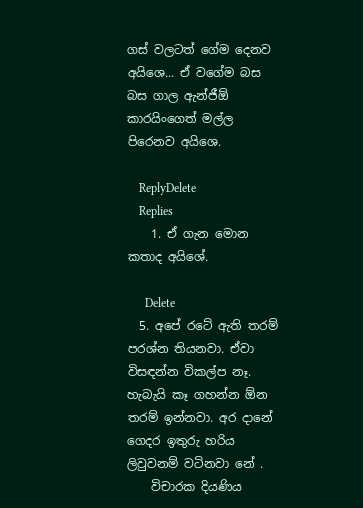ගස් වලටත් ගේම දෙනව අයිශෙ... ඒ වගේම බස බස ගාල ඇන්ජීඕ කාරයිංගෙත් මල්ල පිරෙනව අයිශෙ.

    ReplyDelete
    Replies
    1. ඒ ගැන මොන කතාද අයිශේ.

      Delete
  5. අපේ රටේ ඇති තරම් පරශ්න තියනවා. ඒවා විසඳන්න විකල්ප නෑ. හැබැයි කෑ ගහන්න ඕන තරම් ඉන්නවා. අර දානේ ගෙදර ඉතුරු හරිය ලිවුවනම් වටිනවා නේ .
    විචාරක දියණිය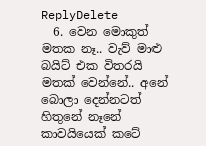ReplyDelete
  6. වෙන මොකුත් මතක නෑ.. වැව් මාළු බයිට් එක විතරයි මතක් වෙන්නේ.. අනේ බොලා දෙන්නටත් හිතුනේ නෑනේ කාවයියෙක් කටේ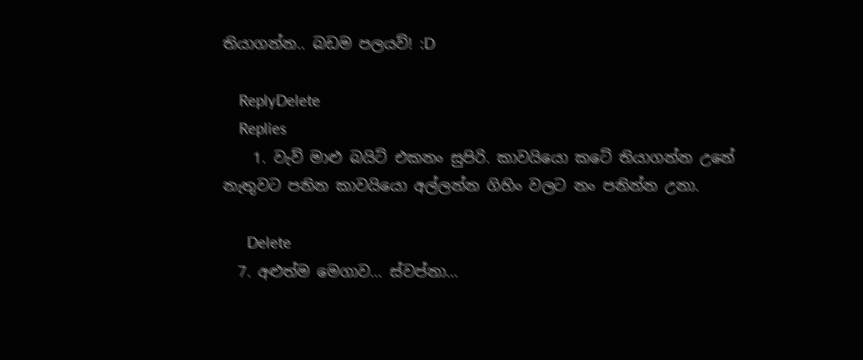තියාගන්න.. බඩම පලයව්! :D

    ReplyDelete
    Replies
    1. වැව් මාළු බයිට් එකනං සුපිරි. කාවයියො කටේ තියාගන්න උනේ නැතුවට පනින කාවයියො අල්ලන්න ගිහිං වලට නං පනින්න උනා.

      Delete
  7. අළුත්ම මෙගාව... ස්වප්නා...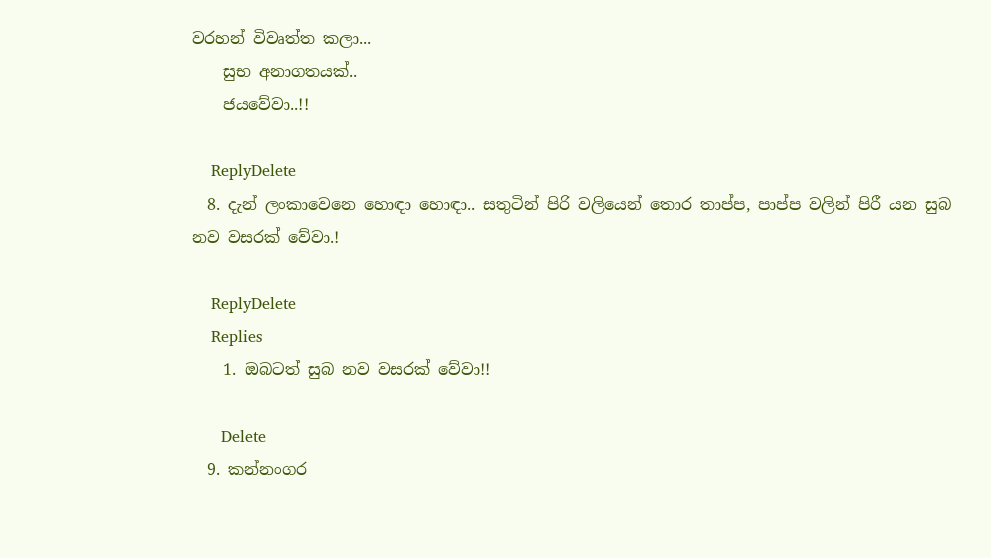වරහන් විවෘත්ත කලා...
    සුභ අනාගතයක්..
    ජයවේවා..!!

    ReplyDelete
  8. දැන් ලංකාවෙනෙ හොඳා හොඳා.. සතුටින් පිරි වලියෙන් තොර තාප්ප, පාප්ප වලින් පිරී යන සුබ නව වසරක් වේවා.!

    ReplyDelete
    Replies
    1. ඔබටත් සුබ නව වසරක් වේවා!!

      Delete
  9. කන්නංගර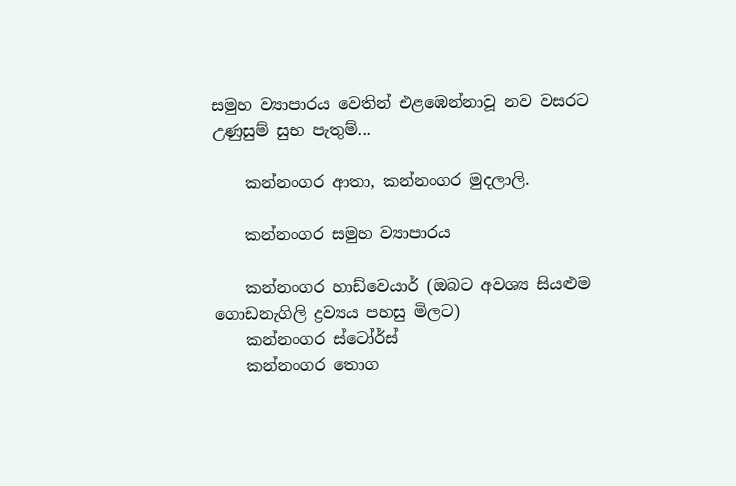සමුහ ව්‍යාපාරය වෙතින් එළඹෙන්නාවූ නව වසරට උණුසුම් සුභ පැතුම්...

    කන්නංගර ආතා, කන්නංගර මුදලාලි.

    කන්නංගර සමුහ ව්‍යාපාරය

    කන්නංගර හාඩ්වෙයාර් (ඔබට අවශ්‍ය සියළුම ගොඩනැගිලි ද්‍රව්‍යය පහසු මිලට)
    කන්නංගර ස්ටෝර්ස්
    කන්නංගර තොග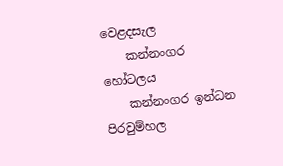වෙළදසැල
    කන්නංගර හෝටලය
    කන්නංගර ඉන්ධන පිරවුම්හල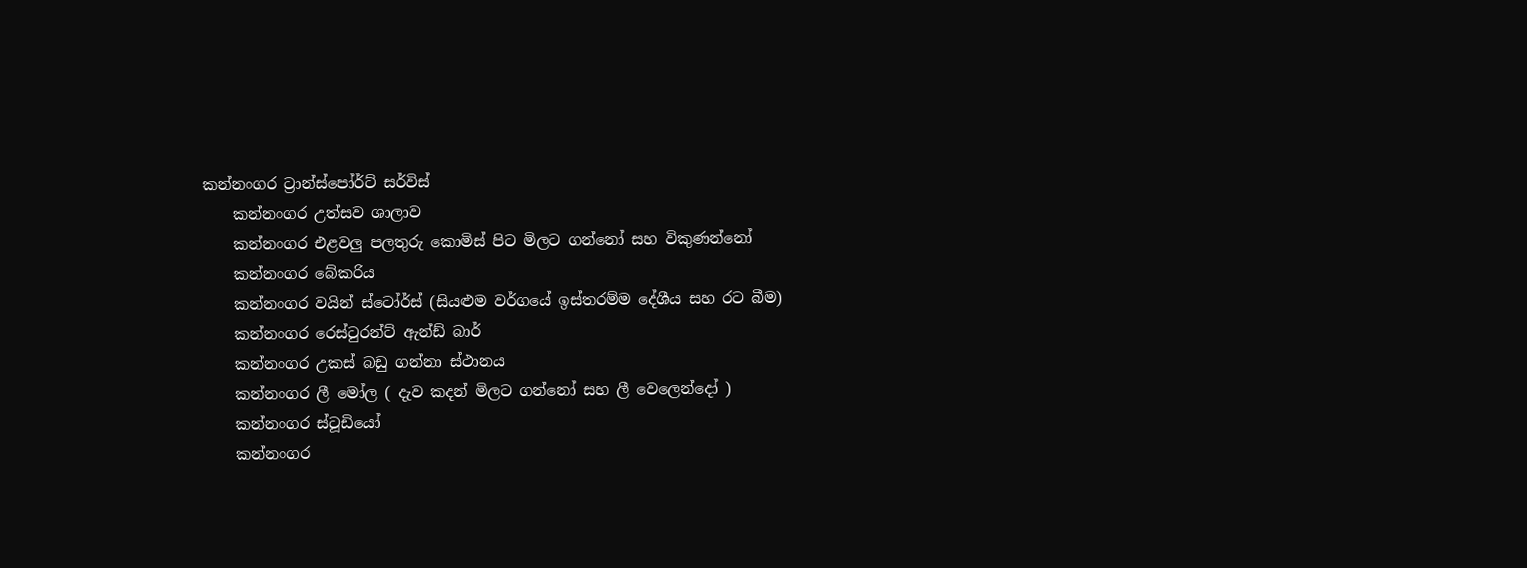කන්නංගර ට්‍රාන්ස්පෝර්ට් සර්විස්
    කන්නංගර උත්සව ශාලාව
    කන්නංගර එළවලු පලතුරු කොමිස් පිට මිලට ගන්නෝ සහ විකුණන්නෝ
    කන්නංගර බේකරිය
    කන්නංගර වයින් ස්ටෝර්ස් (සියළුම වර්ගයේ ඉස්තරම්ම දේශීය සහ රට බීම)
    කන්නංගර රෙස්ටුරන්ට් ඇන්ඩ් බාර්
    කන්නංගර උකස්‌ බඩු ගන්නා ස්ථානය
    කන්නංගර ලී මෝල ( දැව කදන් මිලට ගන්නෝ සහ ලී වෙලෙන්දෝ )
    කන්නංගර ස්ටූඩියෝ
    කන්නංගර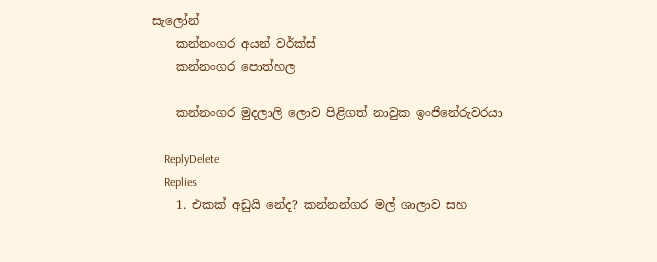සැලෝන්
    කන්නංගර අයන් වර්ක්ස්
    කන්නංගර පොත්හල

    කන්නංගර මුදලාලි ලොව පිළිගත් නාවුක ඉංජිනේරුවරයා

    ReplyDelete
    Replies
    1. එකක් අඩුයි නේද? කන්නන්ගර මල් ශාලාව සහ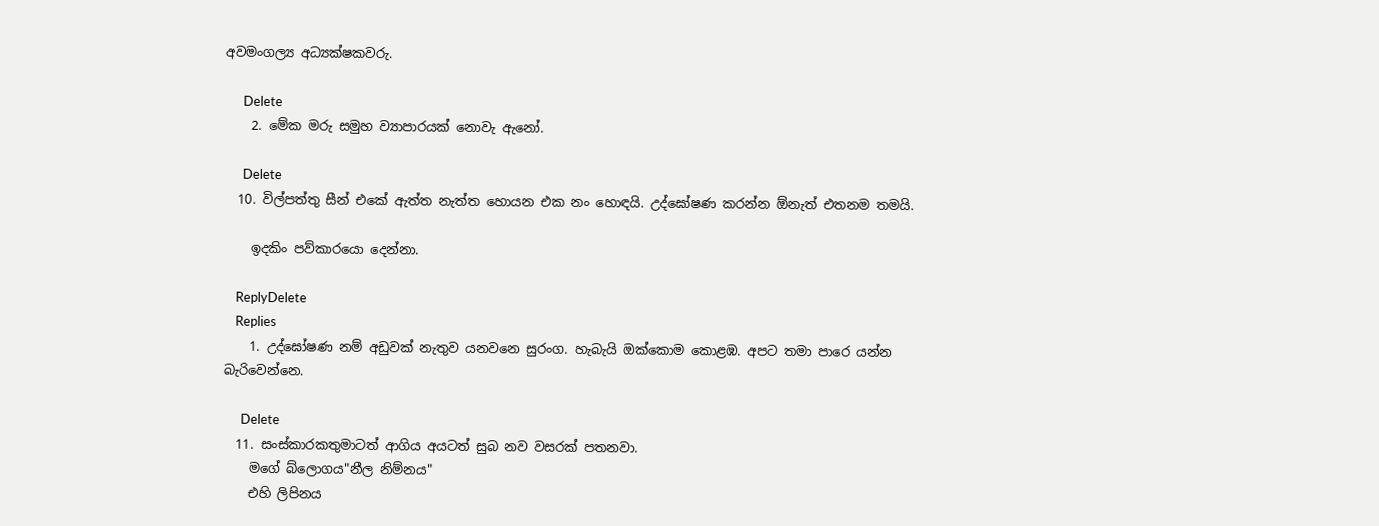අවමංගල්‍ය අධ්‍යක්ෂකවරු.

      Delete
    2. මේක මරු සමුහ ව්‍යාපාරයක් නොවැ ඇනෝ.

      Delete
  10. විල්පත්තු සීන් එකේ ඇත්ත නැත්ත හොයන එක නං හොඳයි. උද්ඝෝෂණ කරන්න ඕනැත් එතනම තමයි.

    ඉදකිං පව්කාරයො දෙන්නා.

    ReplyDelete
    Replies
    1. උද්ඝෝෂණ නම් අඩුවක් නැතුව යනවනෙ සුරංග. හැබැයි ඔක්කොම කොළඹ. අපට තමා පාරෙ යන්න බැරිවෙන්නෙ.

      Delete
  11. සංස්කාරකතුමාටත් ආගිය අයටත් සුබ නව වසරක් පතනවා.
    මගේ බ්ලොගය"නීල නිම්නය"
    එහි ලිපිනය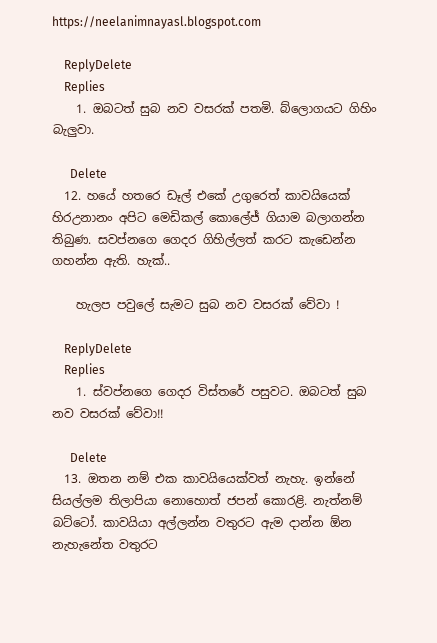https://neelanimnayasl.blogspot.com

    ReplyDelete
    Replies
    1. ඔබටත් සුබ නව වසරක් පතමි. බ්ලොගයට ගිහිං බැලුවා.

      Delete
  12. හයේ හතරෙ ඩෑල් එකේ උගුරෙත් කාවයියෙක් හිරඋනානං අපිට මෙඩිකල් කොලේජ් ගියාම බලාගන්න තිබුණ. සවප්නගෙ ගෙදර ගිහිල්ලත් කරට කැඩෙන්න ගහන්න ඇති. හැක්..

    හැලප පවුලේ සැමට සුබ නව වසරක් වේවා !

    ReplyDelete
    Replies
    1. ස්වප්නගෙ ගෙදර විස්තරේ පසුවට. ඔබටත් සුබ නව වසරක් වේවා!!

      Delete
  13. ඔතන නම් එක කාවයියෙක්වත් නැහැ. ඉන්නේ සියල්ලම තිලාපියා නොහොත් ජපන් කොරළි. නැත්නම් බට්ටෝ. කාවයියා අල්ලන්න වතුරට ඇම දාන්න ඕන නැහැනේත වතුරට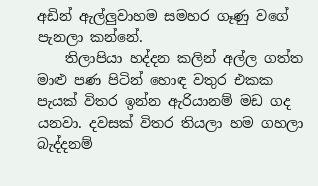අඩින් ඇල්ලුවාහම සමහර ගෑණු වගේ පැනලා කන්නේ.
    තිලාපියා හද්දන කලින් අල්ල ගත්ත මාළු පණ පිටින් හොඳ වතුර එකක පැයක් විතර ඉන්න ඇරියානම් මඩ ගද යනවා. දවසක් විතර තියලා හම ගහලා බැද්දනම්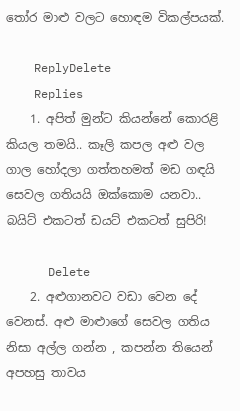තෝර මාළු වලට හොඳම විකල්පයක්.

    ReplyDelete
    Replies
    1. අපිත් මුන්ට කියන්නේ කොරළි කියල තමයි.. කෑලි කපල අළු වල ගාල හෝදලා ගත්තහමත් මඩ ගඳයි සෙවල ගතියයි ඔක්කොම යනවා.. බයිට් එකටත් ඩයට් එකටත් සුපිරි!

      Delete
    2. අළුගානවට වඩා වෙන දේ වෙනස්. අළු මාළුාගේ සෙවල ගතිය නිසා අල්ල ගන්න , කපන්න තියෙන් අපහසු තාවය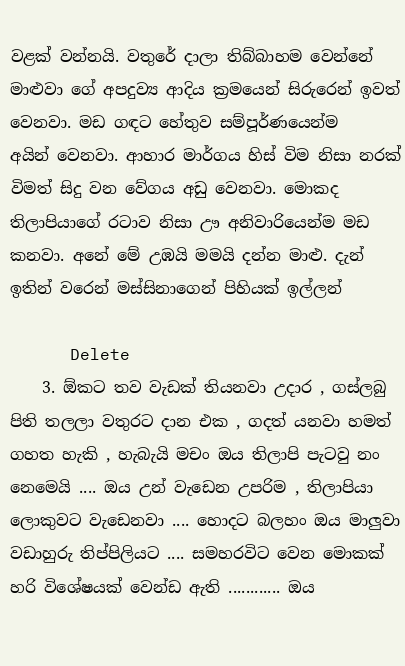වළක් වන්නයි. වතුරේ දාලා තිබ්බාහම වෙන්නේ මාළුවා ගේ අපදුව්‍ය ආදිය ක්‍රමයෙන් සිරුරෙන් ඉවත් වෙනවා. මඩ ගඳට හේතුව සම්පූර්ණයෙන්ම අයින් ‍වෙනවා. ආහාර මාර්ගය හිස් විම නිසා නරක් විමත් සිදු වන වේගය අඩු වෙනවා. මොකද තිලාපියාගේ රටාව නිසා ඌ අනිවාරියෙන්ම මඩ කනවා. අනේ මේ උඹයි මමයි දන්න මාළු. දැන් ඉතින් වරෙන් මස්සිනාගෙන් පිහියක් ඉල්ලන්

      Delete
    3. ඕකට තව වැඩක් තියනවා උදාර , ගස්ලබු පිති තලලා වතුරට දාන එක , ගදත් යනවා හමත් ගහත හැකි , හැබැයි මචං ඔය තිලාපි පැටවු නං නෙමෙයි .... ඔය උන් වැඩෙන උපරිම , තිලාපියා ලොකුවට වැඩෙනවා .... හොදට බලහං ඔය මාලුවා වඩාහුරු තිප්පිලියට .... සමහරවිට වෙන මොකක් හරි විශේෂයක් වෙන්ඩ ඇති ............ ඔය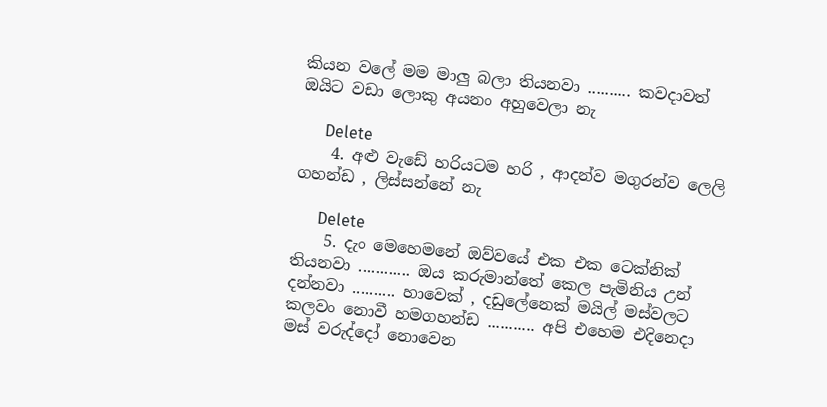කියන වලේ මම මාලු බලා තියනවා .......... කවදාවත් ඔයිට වඩා ලොකු අයනං අහුවෙලා නැ

      Delete
    4. අළු වැඩේ හරියටම හරි , ආදන්ව මගුරන්ව ලෙලි ගහන්ඩ , ලිස්සන්නේ නැ

      Delete
    5. දැං මෙහෙමනේ ඔව්වයේ එක එක ටෙක්නික් තියනවා ............ ඔය කරුමාන්තේ කෙල පැමිනිය උන් දන්නවා .......... හාවෙක් , දඩුලේනෙක් මයිල් මස්වලට කලවං නොවී හමගහන්ඩ ........... අපි එහෙම එදිනෙදා මස් වරුද්දෝ නොවෙන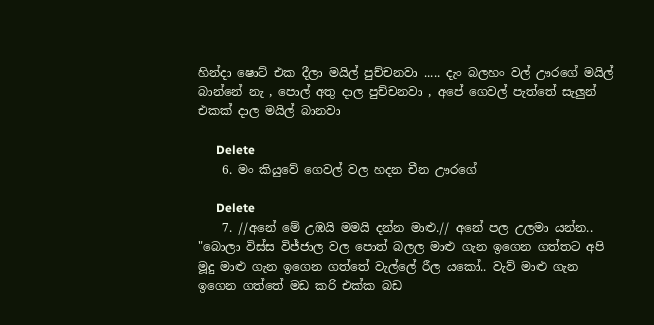හින්දා ෂොට් එක දීලා මයිල් පුච්චනවා ..... දැං බලහං වල් ඌරගේ මයිල් බාන්නේ නැ , පොල් අතු දාල පුච්චනවා , අපේ ගෙවල් පැත්තේ සැලුන් එකක් දාල මයිල් බානවා

      Delete
    6. මං කියුවේ ගෙවල් වල හදන චීන ඌරගේ

      Delete
    7. //අනේ මේ උඹයි මමයි දන්න මාළු.// අනේ පල උලමා යන්න.. "බොලා විස්ස විජ්ජාල වල පොත් බලල මාළු ගැන ඉගෙන ගත්තට අපි මූදු මාළු ගැන ඉගෙන ගත්තේ වැල්ලේ රීල යකෝ.. වැව් මාළු ගැන ඉගෙන ගත්තේ මඩ කරි එක්ක බඩ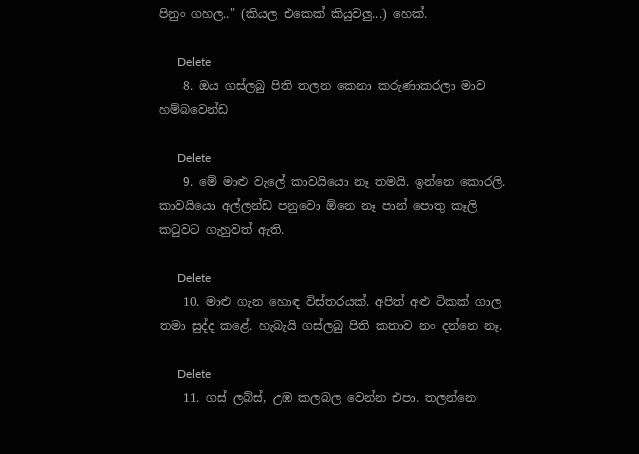පිනුං ගහල.." (කියල එකෙක් කියුවලු...) හෙක්.

      Delete
    8. ඔය ගස්ලබු පිති තලන කෙනා කරුණාකරලා මාව හම්බවෙන්ඩ

      Delete
    9. මේ මාළු වැලේ කාවයියො නෑ තමයි. ඉන්නෙ කොරලි. කාවයියො අල්ලන්ඩ පනුවො ඕනෙ නෑ පාන් පොතු කෑලි කටුවට ගැහුවත් ඇති.

      Delete
    10. මාළු ගැන හොඳ විස්තරයක්. අපිත් අළු ටිකක් ගාල තමා සුද්ද කළේ. හැබැයි ගස්ලබු පිති කතාව නං දන්නෙ නෑ.

      Delete
    11. ගස් ලබ්ස්, උඹ කලබල වෙන්න එපා. තලන්නෙ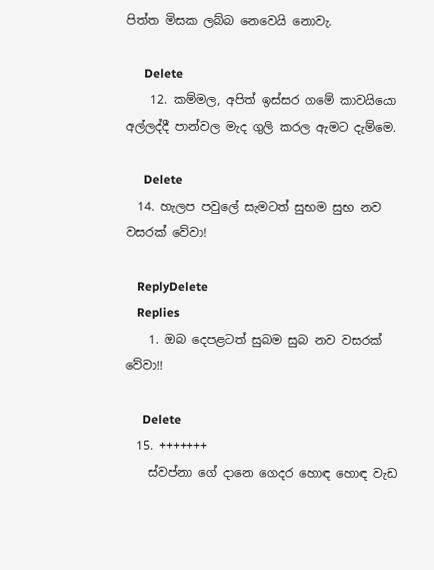පිත්ත මිසක ලබ්බ නෙවෙයි නොවැ.

      Delete
    12. කම්මල, අපිත් ඉස්සර ගමේ කාවයියො අල්ලද්දී පාන්වල මැද ගුලි කරල ඇමට දැම්මෙ.

      Delete
  14. හැලප පවුලේ සැමටත් සුභම සුභ නව වසරක් වේවා!

    ReplyDelete
    Replies
    1. ඔබ දෙපළටත් සුබම සුබ නව වසරක් වේවා!!

      Delete
  15. +++++++
    ස්වප්නා ගේ දානෙ ගෙදර හොඳ හොඳ වැඩ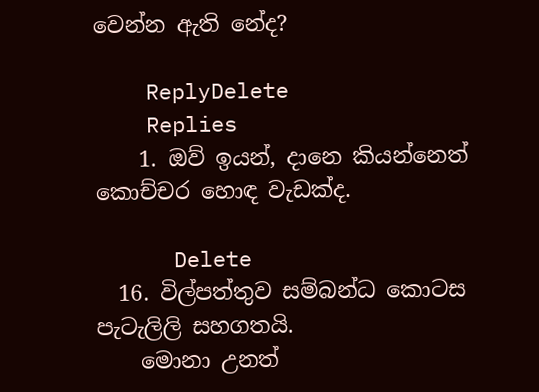වෙන්න ඇති නේද?

    ReplyDelete
    Replies
    1. ඔව් ඉයන්, දානෙ කියන්නෙත් කොච්චර හොඳ වැඩක්ද.

      Delete
  16. විල්පත්තුව සම්බන්ධ කොටස පැටැලිලි සහගතයි.
    මොනා උනත්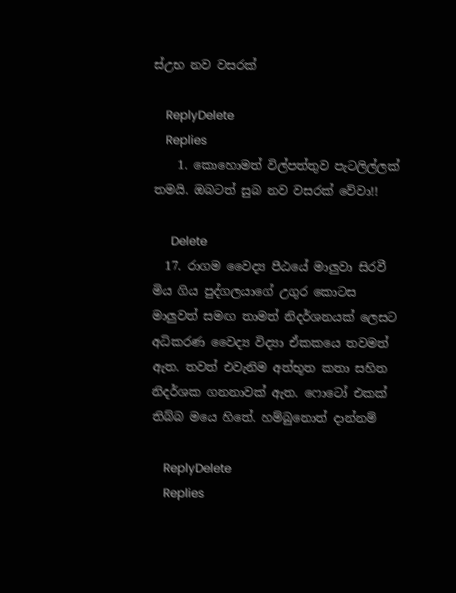ස්උභ නව වසරක්

    ReplyDelete
    Replies
    1. කොහොමත් විල්පත්තුව පැටලිල්ලක් තමයි. ඔබටත් සුබ නව වසරක් වේවා!!

      Delete
  17. රාගම වෛද්‍ය පීඨයේ මාලුවා සිරවී මිය ගිය පුද්ගලයාගේ උගුර කොටස මාලුවත් සමඟ තාමත් නිදර්ශනයක් ලෙසට අධිකරණ වෛද්‍ය විද්‍යා ඒකකයෙ තවමත් ඇත. තවත් එවැනිම අත්භූත කතා සහිත නිදර්ශක ගනනාවක් ඇත. ෆොටෝ එකක් තිබ්බ මයෙ හිතේ. හම්බුනොත් දාන්නම්

    ReplyDelete
    Replies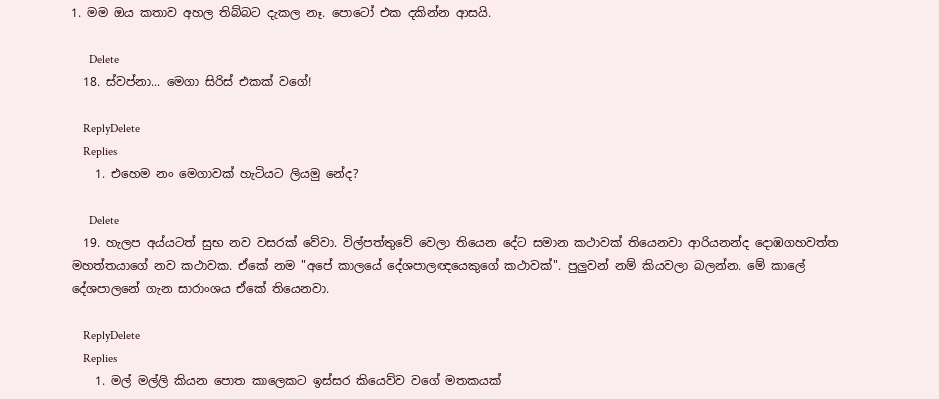1. මම ඔය කතාව අහල තිබ්බට දැකල නෑ. පොටෝ එක දකින්න ආසයි.

      Delete
  18. ස්වප්නා... මෙගා සිරිස් එකක් වගේ!

    ReplyDelete
    Replies
    1. එහෙම නං මෙගාවක් හැටියට ලියමු නේද?

      Delete
  19. හැලප අය්යටත් සුභ නව වසරක් වේවා. විල්පත්තුවේ වෙලා තියෙන දේට සමාන කථාවක් තියෙනවා ආරියනන්ද දොඹගහවත්ත මහත්තයාගේ නව කථාවක. ඒකේ නම "අපේ කාලයේ දේශපාලඥයෙකුගේ කථාවක්". පුලුවන් නම් කියවලා බලන්න. මේ කාලේ දේශපාලනේ ගැන සාරාංශය ඒකේ තියෙනවා.

    ReplyDelete
    Replies
    1. මල් මල්ලි කියන පොත කාලෙකට ඉස්සර කියෙව්ව වගේ මතකයක්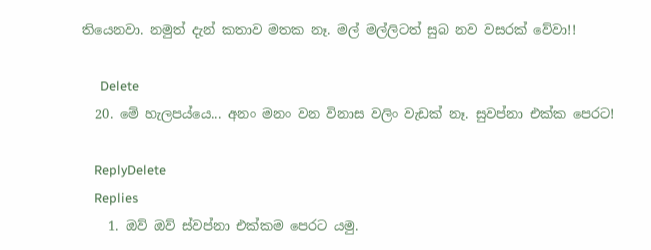තියෙනවා. නමුත් දැන් කතාව මතක නෑ. මල් මල්ලිටත් සුබ නව වසරක් වේවා!!

      Delete
  20. මේ හැලපය්යෙ... අනං මනං වන විනාස වලිං වැඩක් නෑ. සුවප්නා එක්ක පෙරට!

    ReplyDelete
    Replies
    1. ඔව් ඔව් ස්වප්නා එක්කම පෙරට යමු.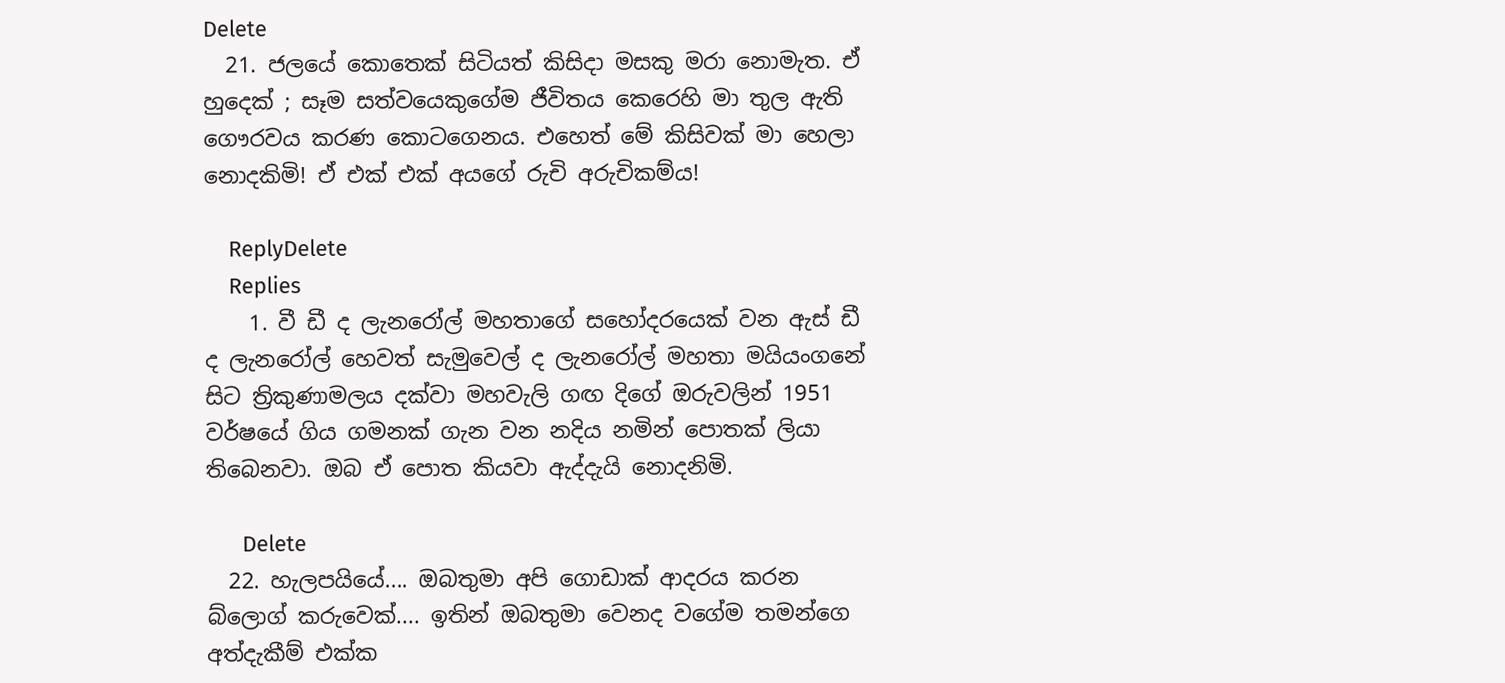Delete
  21. ජලයේ කොතෙක් සිටියත් කිසිදා මසකු මරා නොමැත. ඒ හුදෙක් ; සෑම සත්වයෙකුගේම ජීවිතය කෙරෙහි මා තුල ඇති ගෞරවය කරණ කොටගෙනය. එහෙත් මේ කිසිවක් මා හෙලා නොදකිමි! ඒ එක් එක් අයගේ රුචි අරුචිකම්ය!

    ReplyDelete
    Replies
    1. වී ඩී ද ලැනරෝල් මහතාගේ සහෝදරයෙක් වන ඇස් ඩී ද ලැනරෝල් හෙවත් සැමුවෙල් ද ලැනරෝල් මහතා මයියංගනේ සිට ත්‍රිකුණාමලය දක්වා මහවැලි ගඟ දිගේ ඔරුවලින් 1951 වර්ෂයේ ගිය ගමනක් ගැන වන නදිය නමින් පොතක් ලියා තිබෙනවා. ඔබ ඒ පොත කියවා ඇද්දැයි නොදනිමි.

      Delete
  22. හැලපයියේ.... ඔබතුමා අපි ගොඩාක් ආදරය කරන බ්ලොග් කරුවෙක්.... ඉතින් ඔබතුමා වෙනද වගේම තමන්ගෙ අත්දැකීම් එක්ක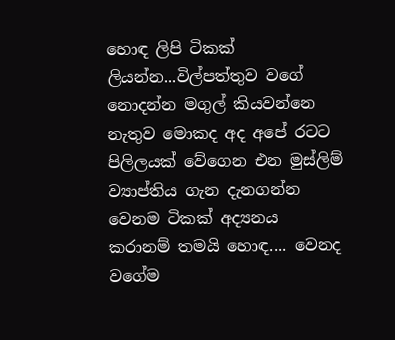හොඳ ලිපි ටිකක් ලියන්න...විල්පත්තුව වගේ නොදන්න මගුල් කියවන්නෙ නැතුව මොකද අද අපේ රටට පිලිලයක් වේගෙන එන මුස්ලිම් ව්‍යාප්තිය ගැන දැනගන්න වෙනම ටිකක් අද්‍යනය කරානම් තමයි හොඳ.... වෙනද වගේම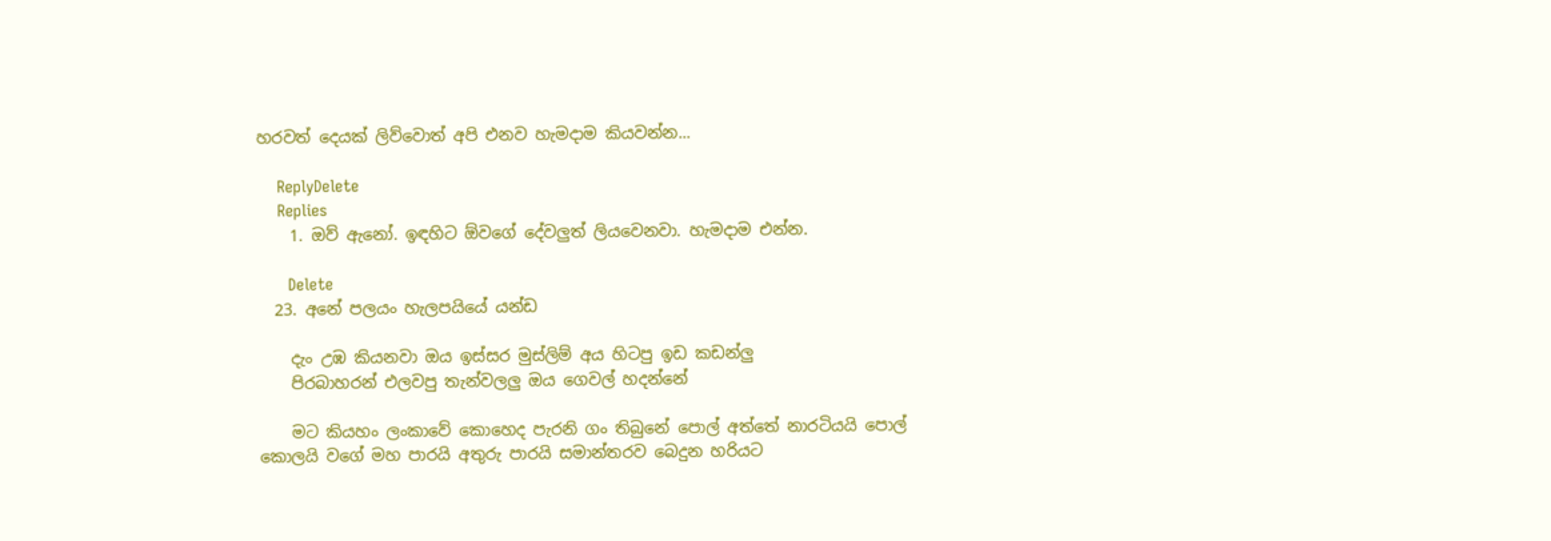හරවත් දෙයක් ලිව්වොත් අපි එනව හැමදාම කියවන්න...

    ReplyDelete
    Replies
    1. ඔව් ඇනෝ. ඉඳහිට ඕවගේ දේවලුත් ලියවෙනවා. හැමදාම එන්න.

      Delete
  23. අනේ පලයං හැලපයියේ යන්ඩ

    දැං උඹ කියනවා ඔය ඉස්සර මුස්ලිම් අය හිටපු ඉඩ කඩන්ලු
    පිරබාහරන් එලවපු තැන්වලලු ඔය ගෙවල් හදන්නේ

    මට කියහං ලංකාවේ කොහෙද පැරනි ගං තිබුනේ පොල් අත්තේ නාරටියයි පොල් කොලයි වගේ මහ පාරයි අතුරු පාරයි සමාන්තරව බෙදුන හරියට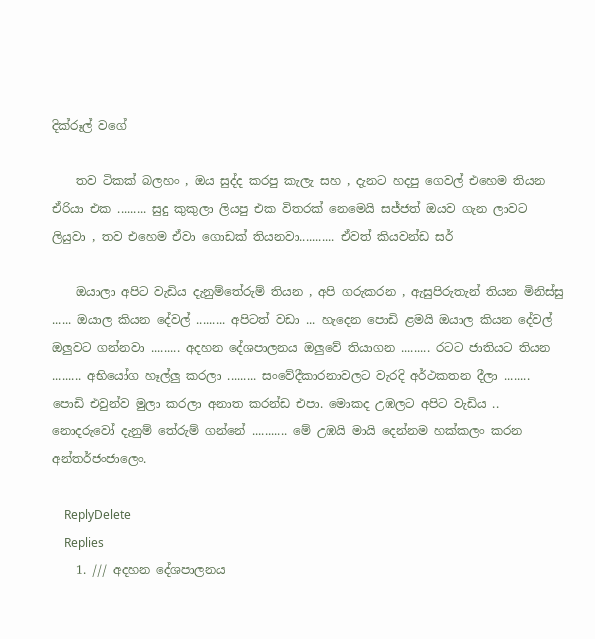දික්රූල් වගේ

    තව ටිකක් බලහං , ඔය සුද්ද කරපු කැලැ සහ , දැනට හදපු ගෙවල් එහෙම තියන ඒරියා එක ......... සුදු කුකුලා ලියපු එක විතරක් නෙමෙයි සජ්ජත් ඔයව ගැන ලාවට ලියුවා , තව එහෙම ඒවා ගොඩක් තියනවා........... ඒවත් කියවන්ඩ සර්

    ඔයාලා අපිට වැඩිය දැනුම්තේරුම් තියන , අපි ගරුකරන , ඇසුපිරුතැන් තියන මිනිස්සු ...... ඔයාල කියන දේවල් ......... අපිටත් වඩා ... හැදෙන පොඩි ළමයි ඔයාල කියන දේවල් ඔලුවට ගන්නවා ......... අදහන දේශපාලනය ඔලුවේ තියාගන ......... රටට ජාතියට තියන ......... අභියෝග හෑල්ලු කරලා ......... සංවේදීකාරනාවලට වැරදි අර්ථකතන දීලා ........ පොඩි එවුන්ව මුලා කරලා අනාත කරන්ඩ එපා. මොකද උඹලට අපිට වැඩිය .. නොදරුවෝ දැනුම් තේරුම් ගන්නේ ........... මේ උඹයි මායි දෙන්නම හක්කලං කරන අන්තර්ජංජාලෙං.

    ReplyDelete
    Replies
    1. /// අදහන දේශපාලනය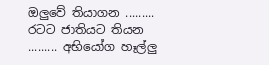ඔලුවේ තියාගන ......... රටට ජාතියට තියන ......... අභියෝග හෑල්ලු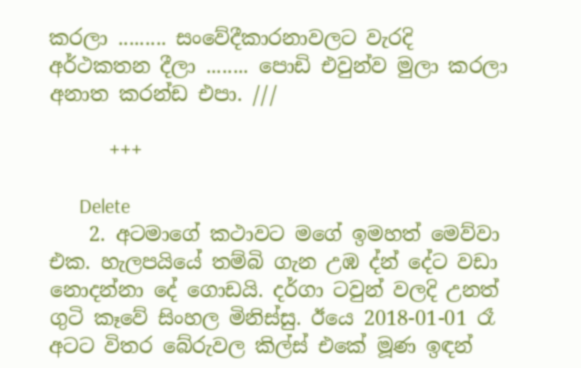කරලා ......... සංවේදීකාරනාවලට වැරදි අර්ථකතන දීලා ........ පොඩි එවුන්ව මුලා කරලා අනාත කරන්ඩ එපා. ///

      +++

      Delete
    2. අටමාගේ කථාවට මගේ ඉමහත් මෙව්වා එක. හැලපයියේ තම්බි ගැන උඹ ද්න් දේට වඩා නොදන්නා දේ ගොඩයි. දර්ගා ටවුන් වලදි උනත් ගුටි කෑවේ සිංහල මිනිස්සු. ඊයෙ 2018-01-01 රෑ අටට විතර බේරුවල කිල්ස් එකේ මූණ ඉඳන්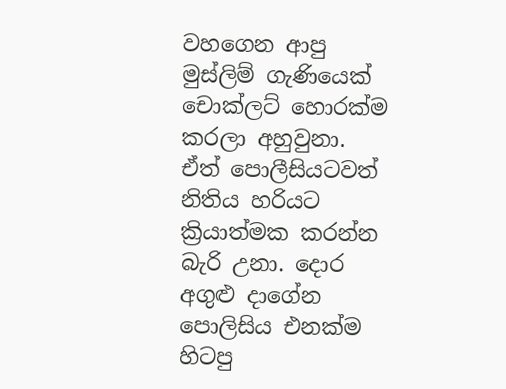වහගෙන ආපු මුස්ලිම් ගැණියෙක් චොක්ලට් හොරක්ම කරලා අහුවුනා. ඒත් පොලීසියටවත් නිතිය හරියට ක්‍රියාත්මක කරන්න බැරි උනා. දොර අගුළු දාගේන පොලිසිය එනක්ම හිටපු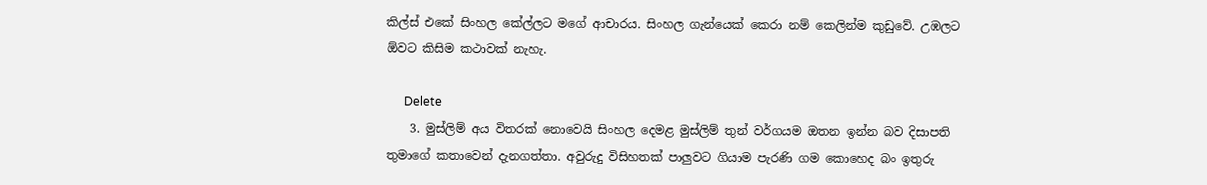කිල්ස් එකේ සිංහල කේල්ලට මගේ ආචාරය. සිංහල ගැන්යෙක් කෙරා නම් කෙලින්ම කුඩුවේ. උඹලට ඕවට කිසිම කථාවක් නැහැ.

      Delete
    3. මුස්ලිම් අය විතරක් නොවෙයි සිංහල දෙමළ මුස්ලිම් තුන් වර්ගයම ඔතන ඉන්න බව දිසාපති තුමාගේ කතාවෙන් දැනගත්තා. අවුරුදු විසිහතක් පාලුවට ගියාම පැරණි ගම කොහෙද බං ඉතුරු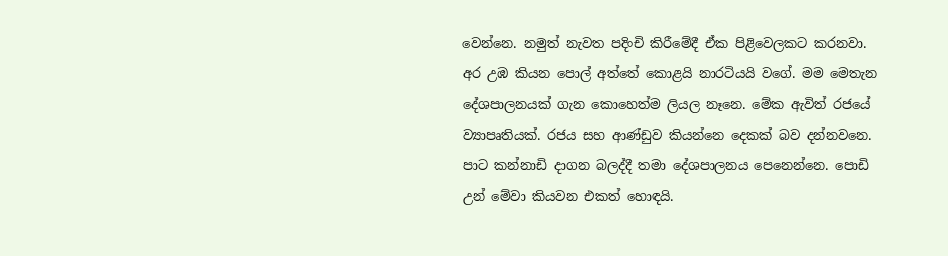වෙන්නෙ. නමුත් නැවත පදිංචි කිරීමේදී ඒක පිළිවෙලකට කරනවා. අර උඹ කියන පොල් අත්තේ කොළයි නාරටියයි වගේ. මම මෙතැන දේශපාලනයක් ගැන කොහෙත්ම ලියල නෑනෙ. මේක ඇවිත් රජයේ ව්‍යාපෘතියක්. රජය සහ ආණ්ඩුව කියන්නෙ දෙකක් බව දන්නවනෙ. පාට කන්නාඩි දාගන බලද්දී තමා දේශපාලනය පෙනෙන්නෙ. පොඩි උන් මේවා කියවන එකත් හොඳයි.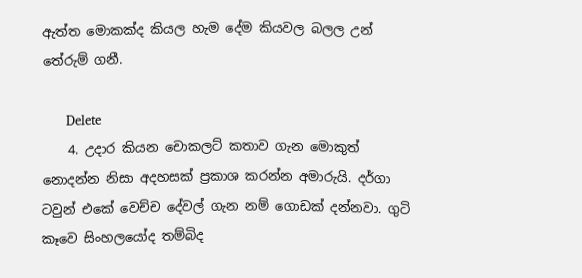ඇත්ත මොකක්ද කියල හැම දේම කියවල බලල උන් තේරුම් ගනී.

      Delete
    4. උදාර කියන චොකලට් කතාව ගැන මොකුත් නොදන්න නිසා අදහසක් ප්‍රකාශ කරන්න අමාරුයි. දර්ගා ටවුන් එකේ වෙච්ච දේවල් ගැන නම් ගොඩක් දන්නවා. ගුටි කෑවෙ සිංහලයෝද තම්බිද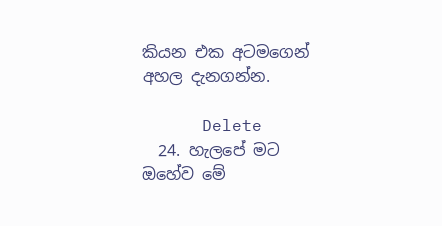කියන එක අටමගෙන් අහල දැනගන්න.

      Delete
  24. හැලපේ මට ඔහේව මේ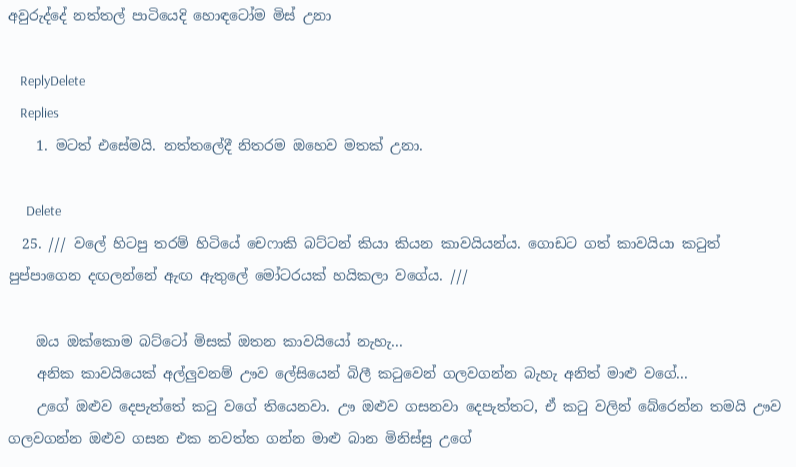අවුරුද්දේ නත්තල් පාටියෙදි හොඳටෝම මිස් උනා

    ReplyDelete
    Replies
    1. මටත් එසේමයි. නත්තලේදී නිතරම ඔහෙව මතක් උනා.

      Delete
  25. /// වලේ හිටපු තරම් හිටියේ චෙෆාකි බට්ටන් කියා කියන කාවයියන්ය. ගොඩට ගත් කාවයියා කටුත් පුප්පාගෙන දඟලන්නේ ඇඟ ඇතුලේ මෝටරයක් හයිකලා වගේය. ///

    ඔය ඔක්කොම බට්ටෝ මිසක් ඔතන කාවයියෝ නැහැ...
    අනික කාවයියෙක් අල්ලුවනම් ඌව ලේසියෙන් බිලී කටුවෙන් ගලවගන්න බැහැ අනිත් මාළු වගේ...
    උගේ ඔළුව දෙපැත්තේ කටු වගේ තියෙනවා. ඌ ඔළුව ගසනවා දෙපැත්තට, ඒ කටු වලින් බේරෙන්න තමයි ඌව ගලවගන්න ඔළුව ගසන එක නවත්ත ගන්න මාළු බාන මිනිස්සු උගේ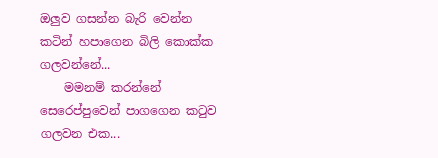ඔලුව ගසන්න බැරි වෙන්න කටින් හපාගෙන බිලි කොක්ක ගලවන්නේ...
    මමනම් කරන්නේ සෙරෙප්පුවෙන් පාගගෙන කටුව ගලවන එක...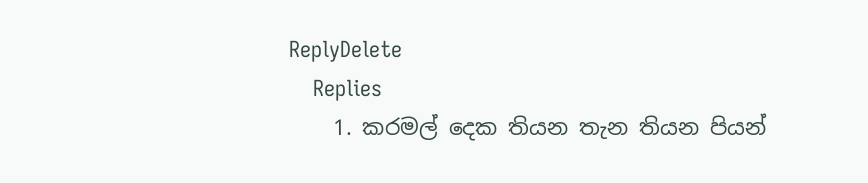ReplyDelete
    Replies
    1. කරමල් දෙක තියන තැන තියන පියන්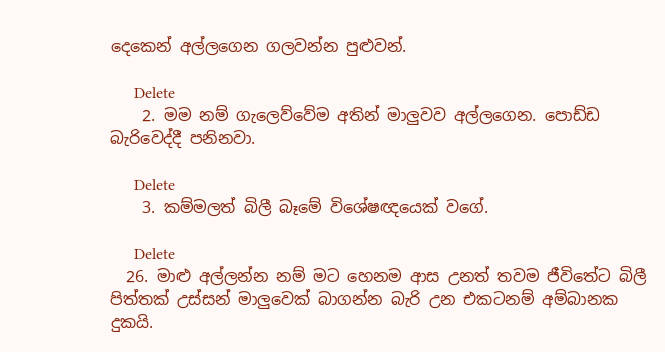දෙකෙන් අල්ලගෙන ගලවන්න පුළුවන්.

      Delete
    2. මම නම් ගැලෙව්වේම අතින් මාලුවව අල්ලගෙන. පොඩ්ඩ බැරිවෙද්දී පනිනවා.

      Delete
    3. කම්මලත් බිලී බෑමේ විශේෂඥයෙක් වගේ.

      Delete
  26. මාළු අල්ලන්න නම් මට හෙනම ආස උනත් තවම ජීවිතේට බිලී පිත්තක් උස්සන් මාලුවෙක් බාගන්න බැරි උන එකටනම් අම්බානක දුකයි.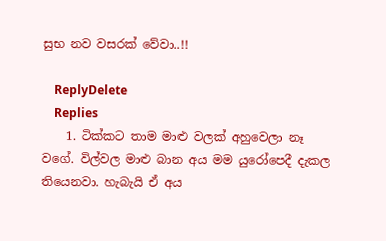සුභ නව වසරක් වේවා..!!

    ReplyDelete
    Replies
    1. ටික්කට තාම මාළු වලක් අහුවෙලා නෑ වගේ. විල්වල මාළු බාන අය මම යුරෝපෙදී දැකල තියෙනවා. හැබැයි ඒ අය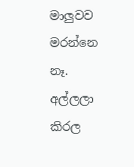මාලුවව මරන්නෙ නෑ. අල්ලලා කිරල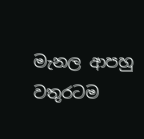මැනල ආපහු වතුරටම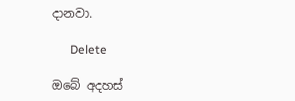දානවා.

      Delete

ඔබේ අදහස්